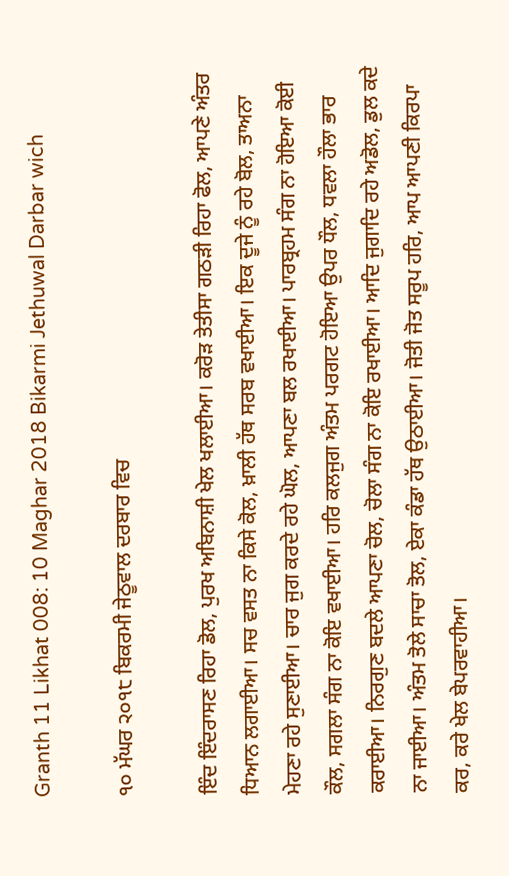Granth 11 Likhat 008: 10 Maghar 2018 Bikarmi Jethuwal Darbar wich

੧੦ ਮੱਘਰ ੨੦੧੮ ਬਿਕਰਮੀ ਜੇਠੂਵਾਲ ਦਰਬਾਰ ਵਿਚ

ਇੰਦ ਇੰਦਰਾਸਣ ਰਿਹਾ ਡੋਲ, ਪੁਰਖ ਅਬਿਨਾਸ਼ੀ ਖੇਲ ਖਲਾਈਆ। ਕਰੋੜ ਤੇਤੀਸਾ ਗਠੜੀ ਰਿਹਾ ਫੋਲ, ਆਪਣੇ ਅੰਤਰ ਧਿਆਨ ਲਗਾਈਆ। ਸਚ ਵਸਤ ਨਾ ਕਿਸੇ ਕੋਲ, ਖ਼ਾਲੀ ਹੱਥ ਸਰਬ ਵਖਾਈਆ। ਇਕ ਦੂਜੇ ਨੂੰ ਰਹੇ ਬੋਲ, ਤਾਅਨਾ ਮੇਹਣਾ ਰਹੇ ਸੁਣਾਈਆ। ਚਾਰ ਜੁਗ ਕਰਦੇ ਰਹੇ ਘੋਲ, ਆਪਣਾ ਬਲ ਰਖਾਈਆ। ਪਾਰਬ੍ਰਹਮ ਸੰਗ ਨਾ ਹੋਇਆ ਕੋਈ ਕੌਲ, ਸਗਲਾ ਸੰਗ ਨਾ ਕੋਇ ਵਖਾਈਆ। ਹਰਿ ਕਲਜੁਗ ਅੰਤਮ ਪਰਗਟ ਹੋਇਆ ਉਪਰ ਧੌਲ, ਧਵਲਾ ਹੌਲਾ ਭਾਰ ਕਰਾਈਆ। ਨਿਰਗੁਣ ਬਦਲੇ ਆਪਣਾ ਚੋਲ, ਚੋਲਾ ਸੰਗ ਨਾ ਕੋਇ ਰਖਾਈਆ। ਆਦਿ ਜੁਗਾਦਿ ਰਹੇ ਅਡੋਲ, ਡੁਲ ਕਦੇ ਨਾ ਜਾਈਆ। ਅੰਤਮ ਤੋਲੇ ਸਾਚਾ ਤੋਲ, ਏਕਾ ਕੰਡਾ ਹੱਥ ਉਠਾਈਆ। ਜੋਤੀ ਜੋਤ ਸਰੂਪ ਹਰਿ, ਆਪ ਆਪਣੀ ਕਿਰਪਾ ਕਰ, ਕਰੇ ਖੇਲ ਬੇਪਰਵਾਹੀਆ।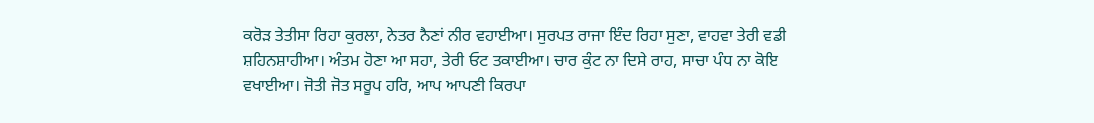ਕਰੋੜ ਤੇਤੀਸਾ ਰਿਹਾ ਕੁਰਲਾ, ਨੇਤਰ ਨੈਣਾਂ ਨੀਰ ਵਹਾਈਆ। ਸੁਰਪਤ ਰਾਜਾ ਇੰਦ ਰਿਹਾ ਸੁਣਾ, ਵਾਹਵਾ ਤੇਰੀ ਵਡੀ ਸ਼ਹਿਨਸ਼ਾਹੀਆ। ਅੰਤਮ ਹੋਣਾ ਆ ਸਹਾ, ਤੇਰੀ ਓਟ ਤਕਾਈਆ। ਚਾਰ ਕੁੰਟ ਨਾ ਦਿਸੇ ਰਾਹ, ਸਾਚਾ ਪੰਧ ਨਾ ਕੋਇ ਵਖਾਈਆ। ਜੋਤੀ ਜੋਤ ਸਰੂਪ ਹਰਿ, ਆਪ ਆਪਣੀ ਕਿਰਪਾ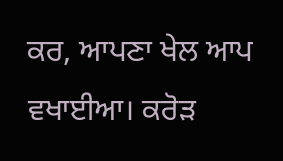ਕਰ, ਆਪਣਾ ਖੇਲ ਆਪ ਵਖਾਈਆ। ਕਰੋੜ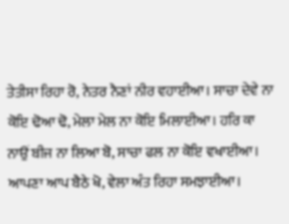ਤੇਤੀਸਾ ਰਿਹਾ ਰੋ, ਨੇਤਰ ਨੈਣਾਂ ਨੀਰ ਵਹਾਈਆ। ਸਾਚਾ ਦੇਵੇ ਨਾ ਕੋਇ ਢੋਆ ਢੋ, ਮੇਲਾ ਮੇਲ ਨਾ ਕੋਇ ਮਿਲਾਈਆ। ਹਰਿ ਕਾ ਨਾਉਂ ਬੀਜ ਨਾ ਲਿਆ ਬੋ, ਸਾਚਾ ਫਲ ਨਾ ਕੋਇ ਵਖਾਈਆ। ਆਪਣਾ ਆਪ ਬੈਠੇ ਖੋ, ਵੇਲਾ ਅੰਤ ਰਿਹਾ ਸਮਝਾਈਆ।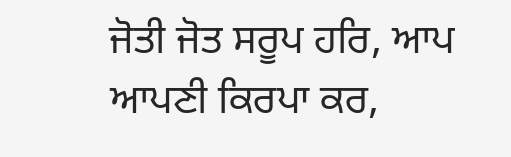ਜੋਤੀ ਜੋਤ ਸਰੂਪ ਹਰਿ, ਆਪ ਆਪਣੀ ਕਿਰਪਾ ਕਰ,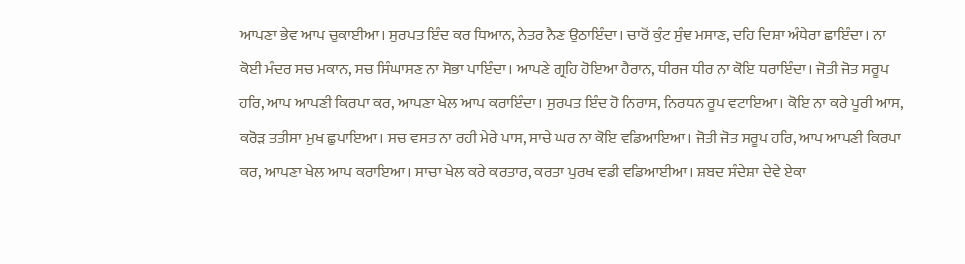ਆਪਣਾ ਭੇਵ ਆਪ ਚੁਕਾਈਆ। ਸੁਰਪਤ ਇੰਦ ਕਰ ਧਿਆਨ, ਨੇਤਰ ਨੈਣ ਉਠਾਇੰਦਾ। ਚਾਰੋਂ ਕੁੰਟ ਸੁੰਞ ਮਸਾਣ, ਦਹਿ ਦਿਸ਼ਾ ਅੰਧੇਰਾ ਛਾਇੰਦਾ। ਨਾ ਕੋਈ ਮੰਦਰ ਸਚ ਮਕਾਨ, ਸਚ ਸਿੰਘਾਸਣ ਨਾ ਸੋਭਾ ਪਾਇੰਦਾ। ਆਪਣੇ ਗ੍ਰਹਿ ਹੋਇਆ ਹੈਰਾਨ, ਧੀਰਜ ਧੀਰ ਨਾ ਕੋਇ ਧਰਾਇੰਦਾ। ਜੋਤੀ ਜੋਤ ਸਰੂਪ ਹਰਿ, ਆਪ ਆਪਣੀ ਕਿਰਪਾ ਕਰ, ਆਪਣਾ ਖੇਲ ਆਪ ਕਰਾਇੰਦਾ। ਸੁਰਪਤ ਇੰਦ ਹੋ ਨਿਰਾਸ, ਨਿਰਧਨ ਰੂਪ ਵਟਾਇਆ। ਕੋਇ ਨਾ ਕਰੇ ਪੂਰੀ ਆਸ, ਕਰੋੜ ਤਤੀਸਾ ਮੁਖ ਛੁਪਾਇਆ। ਸਚ ਵਸਤ ਨਾ ਰਹੀ ਮੇਰੇ ਪਾਸ, ਸਾਚੇ ਘਰ ਨਾ ਕੋਇ ਵਡਿਆਇਆ। ਜੋਤੀ ਜੋਤ ਸਰੂਪ ਹਰਿ, ਆਪ ਆਪਣੀ ਕਿਰਪਾ ਕਰ, ਆਪਣਾ ਖੇਲ ਆਪ ਕਰਾਇਆ। ਸਾਚਾ ਖੇਲ ਕਰੇ ਕਰਤਾਰ, ਕਰਤਾ ਪੁਰਖ ਵਡੀ ਵਡਿਆਈਆ। ਸ਼ਬਦ ਸੰਦੇਸ਼ਾ ਦੇਵੇ ਏਕਾ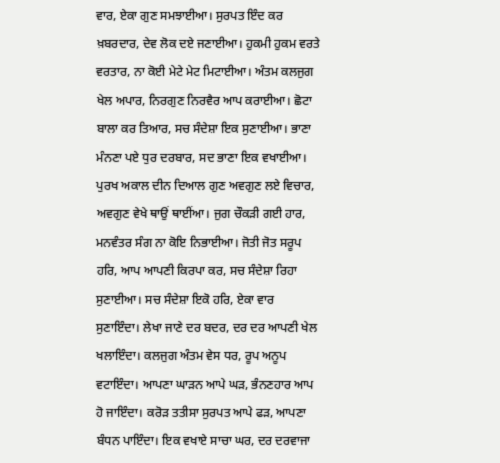ਵਾਰ, ਏਕਾ ਗੁਣ ਸਮਝਾਈਆ। ਸੁਰਪਤ ਇੰਦ ਕਰ ਖ਼ਬਰਦਾਰ, ਦੇਵ ਲੋਕ ਦਏ ਜਣਾਈਆ। ਹੁਕਮੀ ਹੁਕਮ ਵਰਤੇ ਵਰਤਾਰ, ਨਾ ਕੋਈ ਮੇਟੇ ਮੇਟ ਮਿਟਾਈਆ। ਅੰਤਮ ਕਲਜੁਗ ਖੇਲ ਅਪਾਰ, ਨਿਰਗੁਣ ਨਿਰਵੈਰ ਆਪ ਕਰਾਈਆ। ਛੋਟਾ ਬਾਲਾ ਕਰ ਤਿਆਰ, ਸਚ ਸੰਦੇਸ਼ਾ ਇਕ ਸੁਣਾਈਆ। ਭਾਣਾ ਮੰਨਣਾ ਪਏ ਧੁਰ ਦਰਬਾਰ, ਸਦ ਭਾਣਾ ਇਕ ਵਖਾਈਆ। ਪੁਰਖ ਅਕਾਲ ਦੀਨ ਦਿਆਲ ਗੁਣ ਅਵਗੁਣ ਲਏ ਵਿਚਾਰ, ਅਵਗੁਣ ਵੇਖੇ ਥਾਉਂ ਥਾਈਂਆ। ਜੁਗ ਚੌਕੜੀ ਗਈ ਹਾਰ, ਮਨਵੰਤਰ ਸੰਗ ਨਾ ਕੋਇ ਨਿਭਾਈਆ। ਜੋਤੀ ਜੋਤ ਸਰੂਪ ਹਰਿ, ਆਪ ਆਪਣੀ ਕਿਰਪਾ ਕਰ, ਸਚ ਸੰਦੇਸ਼ਾ ਰਿਹਾ ਸੁਣਾਈਆ। ਸਚ ਸੰਦੇਸ਼ਾ ਇਕੋ ਹਰਿ, ਏਕਾ ਵਾਰ ਸੁਣਾਇੰਦਾ। ਲੇਖਾ ਜਾਣੇ ਦਰ ਬਦਰ, ਦਰ ਦਰ ਆਪਣੀ ਖੇਲ ਖਲਾਇੰਦਾ। ਕਲਜੁਗ ਅੰਤਮ ਵੇਸ ਧਰ, ਰੂਪ ਅਨੂਪ ਵਟਾਇੰਦਾ। ਆਪਣਾ ਘਾੜਨ ਆਪੇ ਘੜ, ਭੰਨਣਹਾਰ ਆਪ ਹੋ ਜਾਇੰਦਾ। ਕਰੋੜ ਤਤੀਸਾ ਸੁਰਪਤ ਆਪੇ ਫੜ, ਆਪਣਾ ਬੰਧਨ ਪਾਇੰਦਾ। ਇਕ ਵਖਾਏ ਸਾਚਾ ਘਰ, ਦਰ ਦਰਵਾਜਾ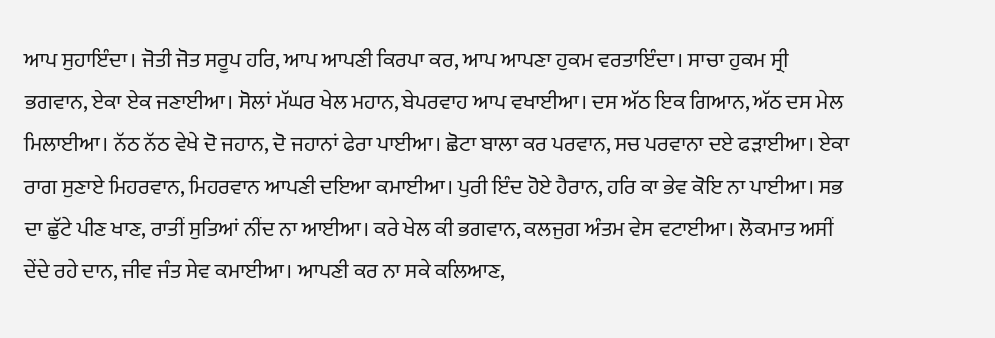ਆਪ ਸੁਹਾਇੰਦਾ। ਜੋਤੀ ਜੋਤ ਸਰੂਪ ਹਰਿ, ਆਪ ਆਪਣੀ ਕਿਰਪਾ ਕਰ, ਆਪ ਆਪਣਾ ਹੁਕਮ ਵਰਤਾਇੰਦਾ। ਸਾਚਾ ਹੁਕਮ ਸ੍ਰੀ ਭਗਵਾਨ, ਏਕਾ ਏਕ ਜਣਾਈਆ। ਸੋਲਾਂ ਮੱਘਰ ਖੇਲ ਮਹਾਨ, ਬੇਪਰਵਾਹ ਆਪ ਵਖਾਈਆ। ਦਸ ਅੱਠ ਇਕ ਗਿਆਨ, ਅੱਠ ਦਸ ਮੇਲ ਮਿਲਾਈਆ। ਨੱਠ ਨੱਠ ਵੇਖੇ ਦੋ ਜਹਾਨ, ਦੋ ਜਹਾਨਾਂ ਫੇਰਾ ਪਾਈਆ। ਛੋਟਾ ਬਾਲਾ ਕਰ ਪਰਵਾਨ, ਸਚ ਪਰਵਾਨਾ ਦਏ ਫੜਾਈਆ। ਏਕਾ ਰਾਗ ਸੁਣਾਏ ਮਿਹਰਵਾਨ, ਮਿਹਰਵਾਨ ਆਪਣੀ ਦਇਆ ਕਮਾਈਆ। ਪੁਰੀ ਇੰਦ ਹੋਏ ਹੈਰਾਨ, ਹਰਿ ਕਾ ਭੇਵ ਕੋਇ ਨਾ ਪਾਈਆ। ਸਭ ਦਾ ਛੁੱਟੇ ਪੀਣ ਖਾਣ, ਰਾਤੀਂ ਸੁਤਿਆਂ ਨੀਂਦ ਨਾ ਆਈਆ। ਕਰੇ ਖੇਲ ਕੀ ਭਗਵਾਨ, ਕਲਜੁਗ ਅੰਤਮ ਵੇਸ ਵਟਾਈਆ। ਲੋਕਮਾਤ ਅਸੀਂ ਦੇਂਦੇ ਰਹੇ ਦਾਨ, ਜੀਵ ਜੰਤ ਸੇਵ ਕਮਾਈਆ। ਆਪਣੀ ਕਰ ਨਾ ਸਕੇ ਕਲਿਆਣ,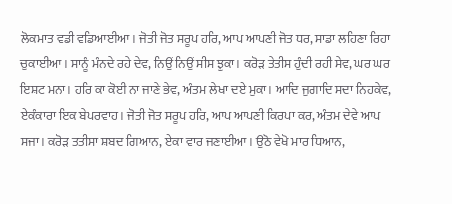ਲੋਕਮਾਤ ਵਡੀ ਵਡਿਆਈਆ। ਜੋਤੀ ਜੋਤ ਸਰੂਪ ਹਰਿ, ਆਪ ਆਪਣੀ ਜੋਤ ਧਰ, ਸਾਡਾ ਲਹਿਣਾ ਰਿਹਾ ਚੁਕਾਈਆ। ਸਾਨੂੰ ਮੰਨਦੇ ਰਹੇ ਦੇਵ, ਨਿਉਂ ਨਿਉਂ ਸੀਸ ਝੁਕਾ। ਕਰੋੜ ਤੇਤੀਸ ਹੁੰਦੀ ਰਹੀ ਸੇਵ, ਘਰ ਘਰ ਇਸ਼ਟ ਮਨਾ। ਹਰਿ ਕਾ ਕੋਈ ਨਾ ਜਾਣੇ ਭੇਵ, ਅੰਤਮ ਲੇਖਾ ਦਏ ਮੁਕਾ। ਆਦਿ ਜੁਗਾਦਿ ਸਦਾ ਨਿਹਕੇਵ, ਏਕੰਕਾਰਾ ਇਕ ਬੇਪਰਵਾਹ। ਜੋਤੀ ਜੋਤ ਸਰੂਪ ਹਰਿ, ਆਪ ਆਪਣੀ ਕਿਰਪਾ ਕਰ, ਅੰਤਮ ਦੇਵੇ ਆਪ ਸਜਾ। ਕਰੋੜ ਤਤੀਸਾ ਸ਼ਬਦ ਗਿਆਨ, ਏਕਾ ਵਾਰ ਜਣਾਈਆ। ਉਠੋ ਵੇਖੋ ਮਾਰ ਧਿਆਨ,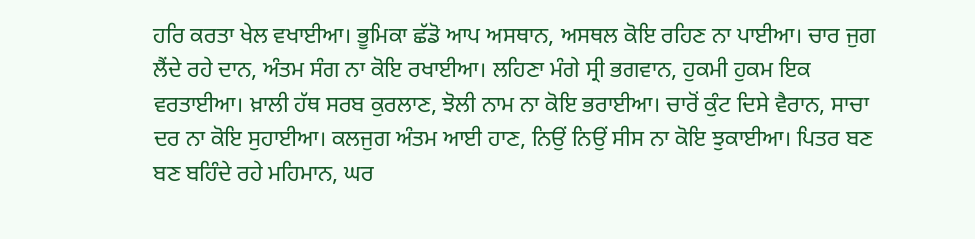ਹਰਿ ਕਰਤਾ ਖੇਲ ਵਖਾਈਆ। ਭੂਮਿਕਾ ਛੱਡੋ ਆਪ ਅਸਥਾਨ, ਅਸਥਲ ਕੋਇ ਰਹਿਣ ਨਾ ਪਾਈਆ। ਚਾਰ ਜੁਗ ਲੈਂਦੇ ਰਹੇ ਦਾਨ, ਅੰਤਮ ਸੰਗ ਨਾ ਕੋਇ ਰਖਾਈਆ। ਲਹਿਣਾ ਮੰਗੇ ਸ੍ਰੀ ਭਗਵਾਨ, ਹੁਕਮੀ ਹੁਕਮ ਇਕ ਵਰਤਾਈਆ। ਖ਼ਾਲੀ ਹੱਥ ਸਰਬ ਕੁਰਲਾਣ, ਝੋਲੀ ਨਾਮ ਨਾ ਕੋਇ ਭਰਾਈਆ। ਚਾਰੋਂ ਕੁੰਟ ਦਿਸੇ ਵੈਰਾਨ, ਸਾਚਾ ਦਰ ਨਾ ਕੋਇ ਸੁਹਾਈਆ। ਕਲਜੁਗ ਅੰਤਮ ਆਈ ਹਾਣ, ਨਿਉਂ ਨਿਉਂ ਸੀਸ ਨਾ ਕੋਇ ਝੁਕਾਈਆ। ਪਿਤਰ ਬਣ ਬਣ ਬਹਿੰਦੇ ਰਹੇ ਮਹਿਮਾਨ, ਘਰ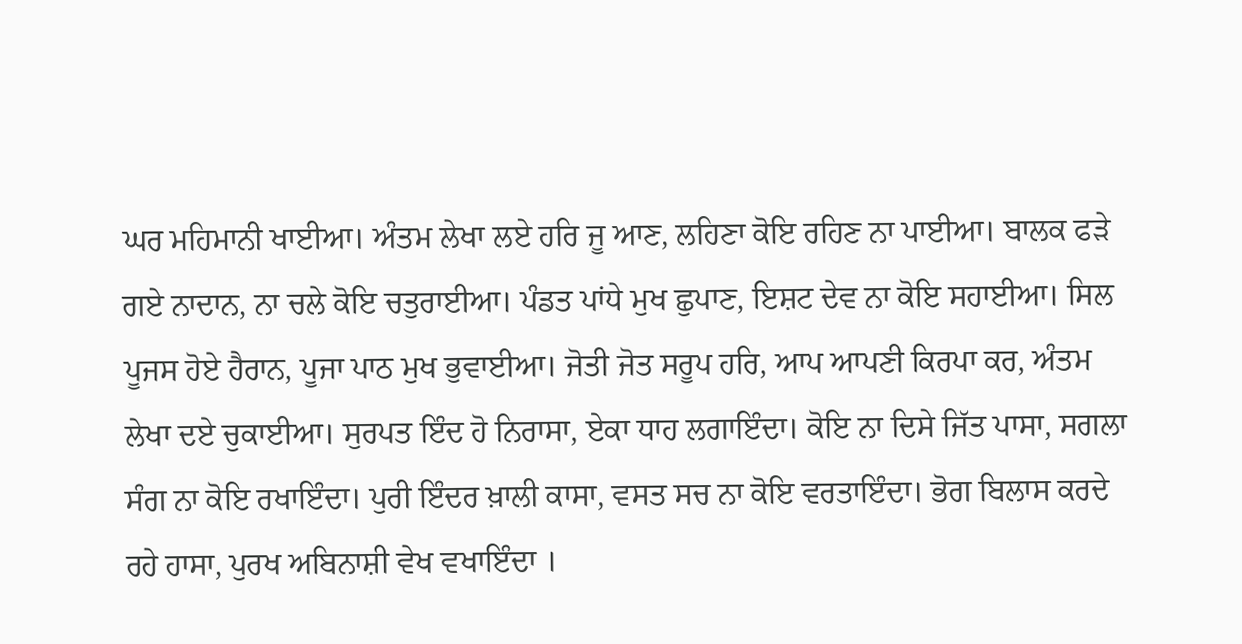ਘਰ ਮਹਿਮਾਨੀ ਖਾਈਆ। ਅੰਤਮ ਲੇਖਾ ਲਏ ਹਰਿ ਜੂ ਆਣ, ਲਹਿਣਾ ਕੋਇ ਰਹਿਣ ਨਾ ਪਾਈਆ। ਬਾਲਕ ਫੜੇ ਗਏ ਨਾਦਾਨ, ਨਾ ਚਲੇ ਕੋਇ ਚਤੁਰਾਈਆ। ਪੰਡਤ ਪਾਂਧੇ ਮੁਖ ਛੁਪਾਣ, ਇਸ਼ਟ ਦੇਵ ਨਾ ਕੋਇ ਸਹਾਈਆ। ਸਿਲ ਪੂਜਸ ਹੋਏ ਹੈਰਾਨ, ਪੂਜਾ ਪਾਠ ਮੁਖ ਭੁਵਾਈਆ। ਜੋਤੀ ਜੋਤ ਸਰੂਪ ਹਰਿ, ਆਪ ਆਪਣੀ ਕਿਰਪਾ ਕਰ, ਅੰਤਮ ਲੇਖਾ ਦਏ ਚੁਕਾਈਆ। ਸੁਰਪਤ ਇੰਦ ਹੋ ਨਿਰਾਸਾ, ਏਕਾ ਧਾਹ ਲਗਾਇੰਦਾ। ਕੋਇ ਨਾ ਦਿਸੇ ਜਿੱਤ ਪਾਸਾ, ਸਗਲਾ ਸੰਗ ਨਾ ਕੋਇ ਰਖਾਇੰਦਾ। ਪੁਰੀ ਇੰਦਰ ਖ਼ਾਲੀ ਕਾਸਾ, ਵਸਤ ਸਚ ਨਾ ਕੋਇ ਵਰਤਾਇੰਦਾ। ਭੋਗ ਬਿਲਾਸ ਕਰਦੇ ਰਹੇ ਹਾਸਾ, ਪੁਰਖ ਅਬਿਨਾਸ਼ੀ ਵੇਖ ਵਖਾਇੰਦਾ ।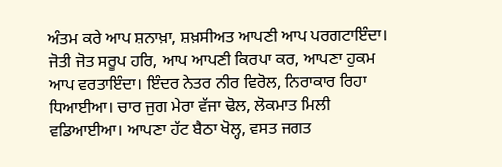ਅੰਤਮ ਕਰੇ ਆਪ ਸ਼ਨਾਖ਼ਾ, ਸ਼ਖ਼ਸੀਅਤ ਆਪਣੀ ਆਪ ਪਰਗਟਾਇੰਦਾ। ਜੋਤੀ ਜੋਤ ਸਰੂਪ ਹਰਿ, ਆਪ ਆਪਣੀ ਕਿਰਪਾ ਕਰ, ਆਪਣਾ ਹੁਕਮ ਆਪ ਵਰਤਾਇੰਦਾ। ਇੰਦਰ ਨੇਤਰ ਨੀਰ ਵਿਰੋਲ, ਨਿਰਾਕਾਰ ਰਿਹਾ ਧਿਆਈਆ। ਚਾਰ ਜੁਗ ਮੇਰਾ ਵੱਜਾ ਢੋਲ, ਲੋਕਮਾਤ ਮਿਲੀ ਵਡਿਆਈਆ। ਆਪਣਾ ਹੱਟ ਬੈਠਾ ਖੋਲ੍ਹ, ਵਸਤ ਜਗਤ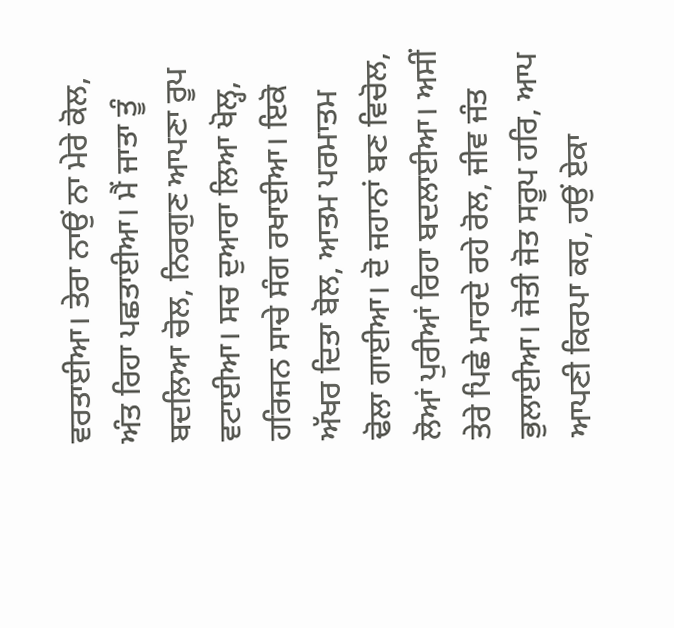ਵਰਤਾਈਆ। ਤੇਰਾ ਨਾਉਂ ਨਾ ਮੇਰੇ ਕੋਲ, ਅੰਤ ਰਿਹਾ ਪਛਤਾਈਆ। ਮੈਂ ਜਾਤਾ ਤੂੰ ਬਦਲਿਆ ਚੋਲ, ਨਿਰਗੁਣ ਆਪਣਾ ਰੂਪ ਵਟਾਈਆ। ਸਚ ਦੁਆਰਾ ਲਿਆ ਖੋਲ੍ਹ, ਹਰਿਜਨ ਸਾਚੇ ਸੰਗ ਰਖਾਈਆ। ਇਕੋ ਅੱਖਰ ਦਿਤਾ ਬੋਲ, ਆਤਮ ਪਰਮਾਤਮ ਢੋਲਾ ਗਾਈਆ। ਦੋ ਜਹਾਨਾਂ ਬਣ ਵਿਚੋਲ, ਲੋਆਂ ਪੁਰੀਆਂ ਰਿਹਾ ਬਦਲਾਈਆ। ਅਸੀਂ ਤੇਰੇ ਪਿਛੇ ਮਾਰਦੇ ਰਹੇ ਰੋਲ, ਜੀਵ ਜੰਤ ਭੁਲਾਈਆ। ਜੋਤੀ ਜੋਤ ਸਰੂਪ ਹਰਿ, ਆਪ ਆਪਣੀ ਕਿਰਪਾ ਕਰ, ਹਉਂ ਏਕਾ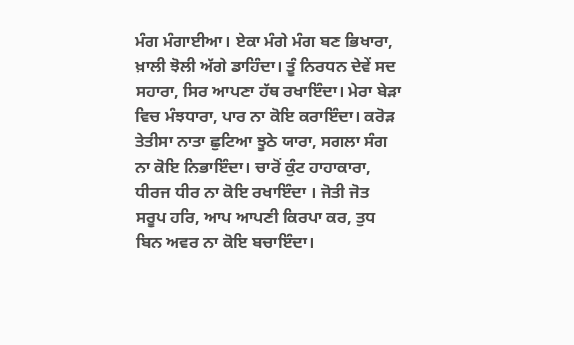ਮੰਗ ਮੰਗਾਈਆ। ਏਕਾ ਮੰਗੇ ਮੰਗ ਬਣ ਭਿਖਾਰਾ, ਖ਼ਾਲੀ ਝੋਲੀ ਅੱਗੇ ਡਾਹਿੰਦਾ। ਤੂੰ ਨਿਰਧਨ ਦੇਵੇਂ ਸਦ ਸਹਾਰਾ, ਸਿਰ ਆਪਣਾ ਹੱਥ ਰਖਾਇੰਦਾ। ਮੇਰਾ ਬੇੜਾ ਵਿਚ ਮੰਝਧਾਰਾ, ਪਾਰ ਨਾ ਕੋਇ ਕਰਾਇੰਦਾ। ਕਰੋੜ ਤੇਤੀਸਾ ਨਾਤਾ ਛੁਟਿਆ ਝੂਠੇ ਯਾਰਾ, ਸਗਲਾ ਸੰਗ ਨਾ ਕੋਇ ਨਿਭਾਇੰਦਾ। ਚਾਰੋਂ ਕੁੰਟ ਹਾਹਾਕਾਰਾ, ਧੀਰਜ ਧੀਰ ਨਾ ਕੋਇ ਰਖਾਇੰਦਾ । ਜੋਤੀ ਜੋਤ ਸਰੂਪ ਹਰਿ, ਆਪ ਆਪਣੀ ਕਿਰਪਾ ਕਰ, ਤੁਧ ਬਿਨ ਅਵਰ ਨਾ ਕੋਇ ਬਚਾਇੰਦਾ।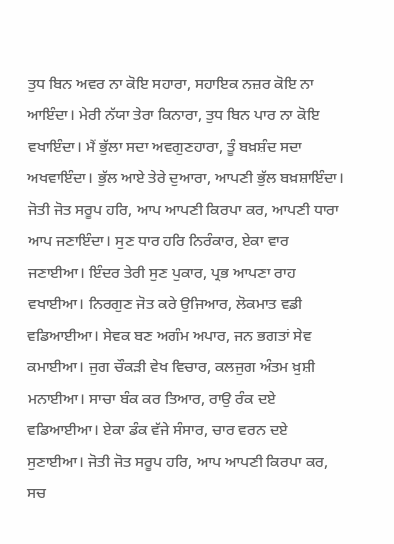ਤੁਧ ਬਿਨ ਅਵਰ ਨਾ ਕੋਇ ਸਹਾਰਾ, ਸਹਾਇਕ ਨਜ਼ਰ ਕੋਇ ਨਾ ਆਇੰਦਾ। ਮੇਰੀ ਨੱਯਾ ਤੇਰਾ ਕਿਨਾਰਾ, ਤੁਧ ਬਿਨ ਪਾਰ ਨਾ ਕੋਇ ਵਖਾਇੰਦਾ। ਮੈਂ ਭੁੱਲਾ ਸਦਾ ਅਵਗੁਣਹਾਰਾ, ਤੂੰ ਬਖ਼ਸ਼ੰਦ ਸਦਾ ਅਖਵਾਇੰਦਾ। ਭੁੱਲ ਆਏ ਤੇਰੇ ਦੁਆਰਾ, ਆਪਣੀ ਭੁੱਲ ਬਖ਼ਸ਼ਾਇੰਦਾ। ਜੋਤੀ ਜੋਤ ਸਰੂਪ ਹਰਿ, ਆਪ ਆਪਣੀ ਕਿਰਪਾ ਕਰ, ਆਪਣੀ ਧਾਰਾ ਆਪ ਜਣਾਇੰਦਾ। ਸੁਣ ਧਾਰ ਹਰਿ ਨਿਰੰਕਾਰ, ਏਕਾ ਵਾਰ ਜਣਾਈਆ। ਇੰਦਰ ਤੇਰੀ ਸੁਣ ਪੁਕਾਰ, ਪ੍ਰਭ ਆਪਣਾ ਰਾਹ ਵਖਾਈਆ। ਨਿਰਗੁਣ ਜੋਤ ਕਰੇ ਉਜਿਆਰ, ਲੋਕਮਾਤ ਵਡੀ ਵਡਿਆਈਆ। ਸੇਵਕ ਬਣ ਅਗੰਮ ਅਪਾਰ, ਜਨ ਭਗਤਾਂ ਸੇਵ ਕਮਾਈਆ। ਜੁਗ ਚੌਕੜੀ ਵੇਖ ਵਿਚਾਰ, ਕਲਜੁਗ ਅੰਤਮ ਖ਼ੁਸ਼ੀ ਮਨਾਈਆ। ਸਾਚਾ ਬੰਕ ਕਰ ਤਿਆਰ, ਰਾਉ ਰੰਕ ਦਏ ਵਡਿਆਈਆ। ਏਕਾ ਡੰਕ ਵੱਜੇ ਸੰਸਾਰ, ਚਾਰ ਵਰਨ ਦਏ ਸੁਣਾਈਆ। ਜੋਤੀ ਜੋਤ ਸਰੂਪ ਹਰਿ, ਆਪ ਆਪਣੀ ਕਿਰਪਾ ਕਰ, ਸਚ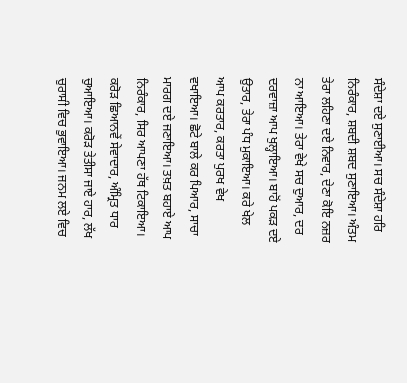ਸੰਦੇਸ਼ਾ ਦਏ ਸੁਣਾਈਆ। ਸਚ ਸੰਦੇਸ਼ਾ ਹਰਿ ਨਿਰੰਕਾਰ, ਸ਼ਬਦੀ ਸ਼ਬਦ ਸੁਣਾਇਆ। ਅੰਤਮ ਤੇਰਾ ਲਹਿਣਾ ਦਏ ਨਿਵਾਰ, ਦੇਣਾ ਕੋਇ ਨਜ਼ਰ ਨਾ ਆਇਆ। ਤੇਰਾ ਵੇਖੇ ਸਚ ਦੁਆਰ, ਦਰ ਦਰਵਾਜ਼ਾ ਆਪ ਖੁਲ੍ਹਾਇਆ। ਬਾਹੋਂ ਪਕੜ ਦਏ ਉਤਾਰ, ਤੇਰਾ ਪੰਧ ਮੁਕਾਇਆ। ਕਰੇ ਖੇਲ ਆਪ ਕਰਤਾਰ, ਕਰਤਾ ਪੁਰਖ ਵੇਖ ਵਖਾਇਆ। ਛੋਟੇ ਬਾਲੇ ਕਰ ਪਿਆਰ, ਸਾਚਾ ਮਾਰਗ ਦਏ ਜਣਾਇਆ। ਤਖ਼ਤ ਬਹਾਏ ਆਪ ਨਿਰੰਕਾਰ, ਸਿਰ ਆਪਣਾ ਹੱਥ ਟਿਕਾਇਆ। ਕਰੋੜ ਛਿਆਨਵੇਂ ਸੇਵਾਦਾਰ, ਅੰਮ੍ਰਿਤ ਧਾਰ ਚੁਆਇਆ। ਕਰੋੜ ਤੇਤੀਸਾ ਜਾਏ ਹਾਰ, ਲੱਖ ਚੁਰਾਸੀ ਵਿਚ ਭੁਵਾਇਆ। ਜਨਮ ਲਏ ਵਿਚ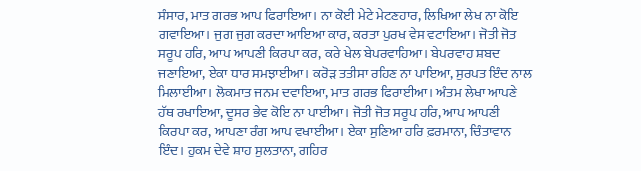ਸੰਸਾਰ, ਮਾਤ ਗਰਭ ਆਪ ਫਿਰਾਇਆ। ਨਾ ਕੋਈ ਮੇਟੇ ਮੇਟਣਹਾਰ, ਲਿਖਿਆ ਲੇਖ ਨਾ ਕੋਇ ਗਵਾਇਆ। ਜੁਗ ਜੁਗ ਕਰਦਾ ਆਇਆ ਕਾਰ, ਕਰਤਾ ਪੁਰਖ ਵੇਸ ਵਟਾਇਆ। ਜੋਤੀ ਜੋਤ ਸਰੂਪ ਹਰਿ, ਆਪ ਆਪਣੀ ਕਿਰਪਾ ਕਰ, ਕਰੇ ਖੇਲ ਬੇਪਰਵਾਹਿਆ। ਬੇਪਰਵਾਹ ਸ਼ਬਦ ਜਣਾਇਆ, ਏਕਾ ਧਾਰ ਸਮਝਾਈਆ। ਕਰੋੜ ਤਤੀਸਾ ਰਹਿਣ ਨਾ ਪਾਇਆ, ਸੁਰਪਤ ਇੰਦ ਨਾਲ ਮਿਲਾਈਆ। ਲੋਕਮਾਤ ਜਨਮ ਦਵਾਇਆ, ਮਾਤ ਗਰਭ ਫਿਰਾਈਆ। ਅੰਤਮ ਲੇਖਾ ਆਪਣੇ ਹੱਥ ਰਖਾਇਆ, ਦੂਸਰ ਭੇਵ ਕੋਇ ਨਾ ਪਾਈਆ। ਜੋਤੀ ਜੋਤ ਸਰੂਪ ਹਰਿ, ਆਪ ਆਪਣੀ ਕਿਰਪਾ ਕਰ, ਆਪਣਾ ਰੰਗ ਆਪ ਵਖਾਈਆ। ਏਕਾ ਸੁਣਿਆ ਹਰਿ ਫ਼ਰਮਾਨਾ, ਚਿੰਤਾਵਾਨ ਇੰਦ। ਹੁਕਮ ਦੇਵੇ ਸ਼ਾਹ ਸੁਲਤਾਨਾ, ਗਹਿਰ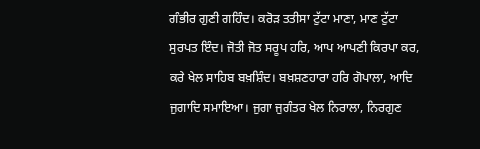ਗੰਭੀਰ ਗੁਣੀ ਗਹਿੰਦ। ਕਰੋੜ ਤਤੀਸਾ ਟੁੱਟਾ ਮਾਣਾ, ਮਾਣ ਟੁੱਟਾ ਸੁਰਪਤ ਇੰਦ। ਜੋਤੀ ਜੋਤ ਸਰੂਪ ਹਰਿ, ਆਪ ਆਪਣੀ ਕਿਰਪਾ ਕਰ, ਕਰੇ ਖੇਲ ਸਾਹਿਬ ਬਖ਼ਸ਼ਿੰਦ। ਬਖ਼ਸ਼ਣਹਾਰਾ ਹਰਿ ਗੋਪਾਲਾ, ਆਦਿ ਜੁਗਾਦਿ ਸਮਾਇਆ। ਜੁਗਾ ਜੁਗੰਤਰ ਖੇਲ ਨਿਰਾਲਾ, ਨਿਰਗੁਣ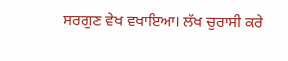ਸਰਗੁਣ ਵੇਖ ਵਖਾਇਆ। ਲੱਖ ਚੁਰਾਸੀ ਕਰੇ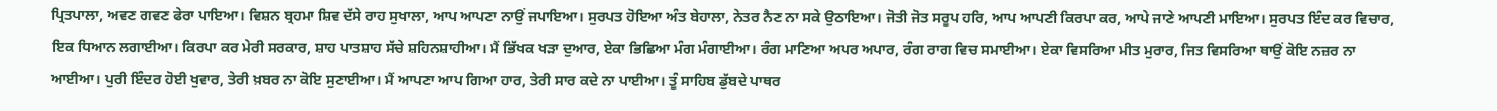ਪ੍ਰਿਤਪਾਲਾ, ਅਵਣ ਗਵਣ ਫੇਰਾ ਪਾਇਆ। ਵਿਸ਼ਨ ਬ੍ਰਹਮਾ ਸ਼ਿਵ ਦੱਸੇ ਰਾਹ ਸੁਖਾਲਾ, ਆਪ ਆਪਣਾ ਨਾਉਂ ਜਪਾਇਆ। ਸੁਰਪਤ ਹੋਇਆ ਅੰਤ ਬੇਹਾਲਾ, ਨੇਤਰ ਨੈਣ ਨਾ ਸਕੇ ਉਠਾਇਆ। ਜੋਤੀ ਜੋਤ ਸਰੂਪ ਹਰਿ, ਆਪ ਆਪਣੀ ਕਿਰਪਾ ਕਰ, ਆਪੇ ਜਾਣੇ ਆਪਣੀ ਮਾਇਆ। ਸੁਰਪਤ ਇੰਦ ਕਰ ਵਿਚਾਰ, ਇਕ ਧਿਆਨ ਲਗਾਈਆ। ਕਿਰਪਾ ਕਰ ਮੇਰੀ ਸਰਕਾਰ, ਸ਼ਾਹ ਪਾਤਸ਼ਾਹ ਸੱਚੇ ਸ਼ਹਿਨਸ਼ਾਹੀਆ। ਮੈਂ ਭਿੱਖਕ ਖੜਾ ਦੁਆਰ, ਏਕਾ ਭਿਛਿਆ ਮੰਗ ਮੰਗਾਈਆ। ਰੰਗ ਮਾਣਿਆ ਅਪਰ ਅਪਾਰ, ਰੰਗ ਰਾਗ ਵਿਚ ਸਮਾਈਆ। ਏਕਾ ਵਿਸਰਿਆ ਮੀਤ ਮੁਰਾਰ, ਜਿਤ ਵਿਸਰਿਆ ਥਾਉਂ ਕੋਇ ਨਜ਼ਰ ਨਾ ਆਈਆ। ਪੁਰੀ ਇੰਦਰ ਹੋਈ ਖੁਵਾਰ, ਤੇਰੀ ਖ਼ਬਰ ਨਾ ਕੋਇ ਸੁਣਾਈਆ। ਮੈਂ ਆਪਣਾ ਆਪ ਗਿਆ ਹਾਰ, ਤੇਰੀ ਸਾਰ ਕਦੇ ਨਾ ਪਾਈਆ। ਤੂੰ ਸਾਹਿਬ ਡੁੱਬਦੇ ਪਾਥਰ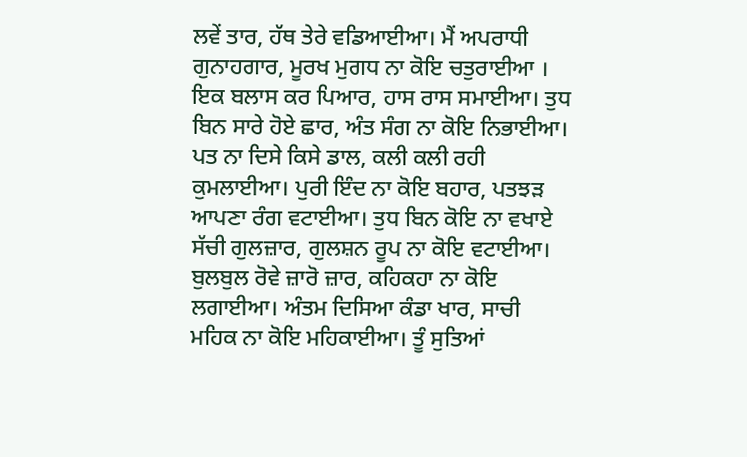ਲਵੇਂ ਤਾਰ, ਹੱਥ ਤੇਰੇ ਵਡਿਆਈਆ। ਮੈਂ ਅਪਰਾਧੀ ਗੁਨਾਹਗਾਰ, ਮੂਰਖ ਮੁਗਧ ਨਾ ਕੋਇ ਚਤੁਰਾਈਆ । ਇਕ ਬਲਾਸ ਕਰ ਪਿਆਰ, ਹਾਸ ਰਾਸ ਸਮਾਈਆ। ਤੁਧ ਬਿਨ ਸਾਰੇ ਹੋਏ ਛਾਰ, ਅੰਤ ਸੰਗ ਨਾ ਕੋਇ ਨਿਭਾਈਆ। ਪਤ ਨਾ ਦਿਸੇ ਕਿਸੇ ਡਾਲ, ਕਲੀ ਕਲੀ ਰਹੀ ਕੁਮਲਾਈਆ। ਪੁਰੀ ਇੰਦ ਨਾ ਕੋਇ ਬਹਾਰ, ਪਤਝੜ ਆਪਣਾ ਰੰਗ ਵਟਾਈਆ। ਤੁਧ ਬਿਨ ਕੋਇ ਨਾ ਵਖਾਏ ਸੱਚੀ ਗੁਲਜ਼ਾਰ, ਗੁਲਸ਼ਨ ਰੂਪ ਨਾ ਕੋਇ ਵਟਾਈਆ। ਬੁਲਬੁਲ ਰੋਵੇ ਜ਼ਾਰੋ ਜ਼ਾਰ, ਕਹਿਕਹਾ ਨਾ ਕੋਇ ਲਗਾਈਆ। ਅੰਤਮ ਦਿਸਿਆ ਕੰਡਾ ਖਾਰ, ਸਾਚੀ ਮਹਿਕ ਨਾ ਕੋਇ ਮਹਿਕਾਈਆ। ਤੂੰ ਸੁਤਿਆਂ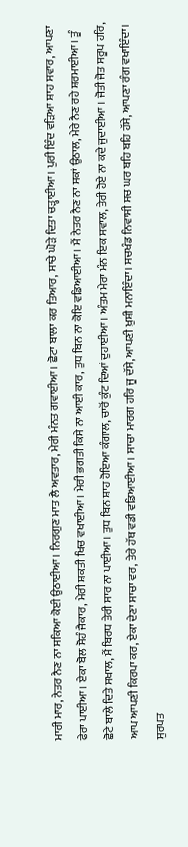ਮਾਰੀ ਮਾਰ, ਨੇਤਰ ਨੈਣ ਨਾ ਸਕਿਆ ਕੋਈ ਉਠਾਈਆ। ਨਿਰਗੁਣ ਮਾਤ ਲੈ ਅਵਤਾਰ, ਮੇਰੀ ਮੰਨਤ ਗਵਾਈਆ। ਛੋਟਾ ਬਾਲਾ ਕਰ ਤਿਆਰ, ਸਾਚੇ ਘੋੜੇ ਦਿਤਾ ਚੜ੍ਹਾਈਆ। ਪੁਰੀ ਇੰਦ ਵੜਿਆ ਸ਼ਾਹ ਸਵਾਰ, ਆਪਣਾ ਫੇਰਾ ਪਾਈਆ। ਏਕਾ ਬੋਲ ਸੋਹੰ ਜੈਕਾਰ, ਮੇਰੀ ਸ਼ਕਤੀ ਖਿਚ ਵਖਾਈਆ। ਮੇਰੀ ਭਗਤੀ ਕਿਸੇ ਨਾ ਆਈ ਕਾਰ, ਤੁਧ ਬਿਨ ਨਾ ਕੋਇ ਵਡਿਆਈਆ। ਮੈਂ ਨੇਤਰ ਨੈਣ ਨਾ ਸਕਾਂ ਉਠਾਲ, ਮੇਰੇ ਨੈਣ ਰਹੇ ਸ਼ਰਮਾਈਆ। ਤੂੰ ਛੋਟੇ ਬਾਲੇ ਦਿਤੇ ਸਖਾਲ, ਮੈਂ ਬਿਰਧ ਤੇਰੀ ਸਾਰ ਨਾ ਪਾਈਆ। ਤੁਧ ਬਿਨ ਸ਼ਾਹ ਹੋਇਆ ਕੰਗਾਲ, ਚਾਰੋਂ ਕੁੰਟ ਦਿਆਂ ਦੁਹਾਈਆ। ਅੰਤਮ ਮੇਰਾ ਮੰਨ ਇਕ ਸਵਾਲ, ਤੇਰੀ ਹੋਏ ਨਾ ਕਦੇ ਜੁਦਾਈਆ । ਜੋਤੀ ਜੋਤ ਸਰੂਪ ਹਰਿ, ਆਪ ਆਪਣੀ ਕਿਰਪਾ ਕਰ, ਏਕਾ ਦੇਣਾ ਸਾਚਾ ਵਰ, ਤੇਰੇ ਹੱਥ ਵਡੀ ਵਡਿਆਈਆ। ਸਾਚਾ ਮਾਰਗ ਹਰਿ ਜੂ ਦੱਸੇ, ਆਪਣੀ ਖ਼ੁਸ਼ੀ ਮਨਾਇੰਦਾ। ਸਚਖੰਡ ਨਿਵਾਸੀ ਸਚ ਘਰ ਬਹਿ ਬਹਿ ਹੱਸੇ, ਆਪਣਾ ਰੰਗ ਵਖਾਇੰਦਾ। ਸੁਰਪਤ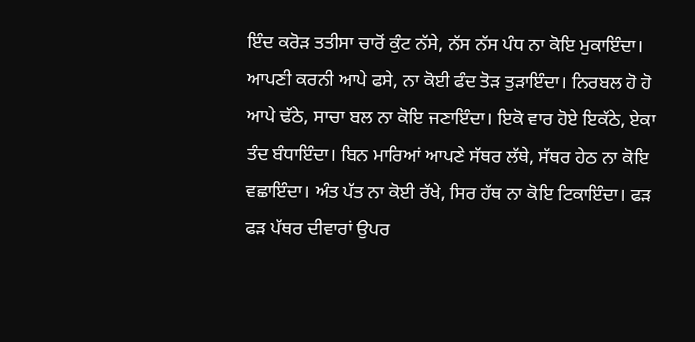ਇੰਦ ਕਰੋੜ ਤਤੀਸਾ ਚਾਰੋਂ ਕੁੰਟ ਨੱਸੇ, ਨੱਸ ਨੱਸ ਪੰਧ ਨਾ ਕੋਇ ਮੁਕਾਇੰਦਾ। ਆਪਣੀ ਕਰਨੀ ਆਪੇ ਫਸੇ, ਨਾ ਕੋਈ ਫੰਦ ਤੋੜ ਤੁੜਾਇੰਦਾ। ਨਿਰਬਲ ਹੋ ਹੋ ਆਪੇ ਢੱਠੇ, ਸਾਚਾ ਬਲ ਨਾ ਕੋਇ ਜਣਾਇੰਦਾ। ਇਕੋ ਵਾਰ ਹੋਏ ਇਕੱਠੇ, ਏਕਾ ਤੰਦ ਬੰਧਾਇੰਦਾ। ਬਿਨ ਮਾਰਿਆਂ ਆਪਣੇ ਸੱਥਰ ਲੱਥੇ, ਸੱਥਰ ਹੇਠ ਨਾ ਕੋਇ ਵਛਾਇੰਦਾ। ਅੰਤ ਪੱਤ ਨਾ ਕੋਈ ਰੱਖੇ, ਸਿਰ ਹੱਥ ਨਾ ਕੋਇ ਟਿਕਾਇੰਦਾ। ਫੜ ਫੜ ਪੱਥਰ ਦੀਵਾਰਾਂ ਉਪਰ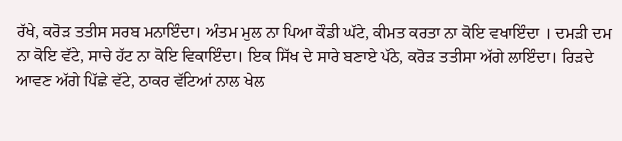ਰੱਖੇ, ਕਰੋੜ ਤਤੀਸ ਸਰਬ ਮਨਾਇੰਦਾ। ਅੰਤਮ ਮੁਲ ਨਾ ਪਿਆ ਕੌਡੀ ਘੱਟੇ, ਕੀਮਤ ਕਰਤਾ ਨਾ ਕੋਇ ਵਖਾਇੰਦਾ । ਦਮੜੀ ਦਮ ਨਾ ਕੋਇ ਵੱਟੇ, ਸਾਚੇ ਹੱਟ ਨਾ ਕੋਇ ਵਿਕਾਇੰਦਾ। ਇਕ ਸਿੱਖ ਦੇ ਸਾਰੇ ਬਣਾਏ ਪੱਠੇ, ਕਰੋੜ ਤਤੀਸਾ ਅੱਗੇ ਲਾਇੰਦਾ। ਰਿੜਦੇ ਆਵਣ ਅੱਗੇ ਪਿੱਛੇ ਵੱਟੇ, ਠਾਕਰ ਵੱਟਿਆਂ ਨਾਲ ਖੇਲ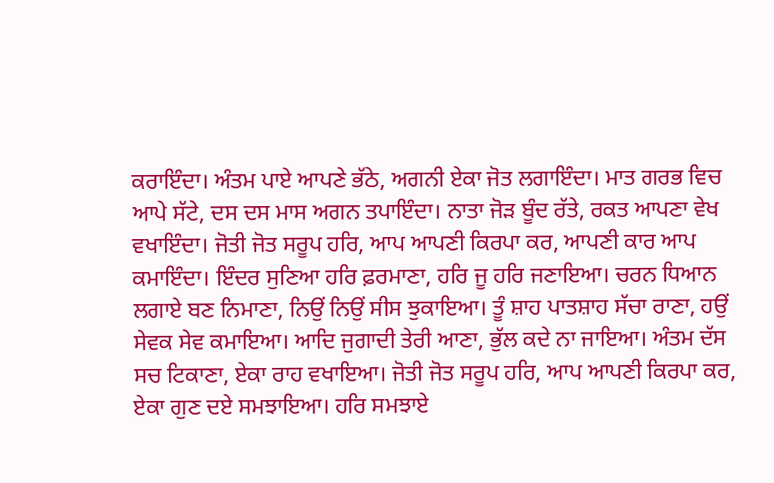ਕਰਾਇੰਦਾ। ਅੰਤਮ ਪਾਏ ਆਪਣੇ ਭੱਠੇ, ਅਗਨੀ ਏਕਾ ਜੋਤ ਲਗਾਇੰਦਾ। ਮਾਤ ਗਰਭ ਵਿਚ ਆਪੇ ਸੱਟੇ, ਦਸ ਦਸ ਮਾਸ ਅਗਨ ਤਪਾਇੰਦਾ। ਨਾਤਾ ਜੋੜ ਬੂੰਦ ਰੱਤੇ, ਰਕਤ ਆਪਣਾ ਵੇਖ ਵਖਾਇੰਦਾ। ਜੋਤੀ ਜੋਤ ਸਰੂਪ ਹਰਿ, ਆਪ ਆਪਣੀ ਕਿਰਪਾ ਕਰ, ਆਪਣੀ ਕਾਰ ਆਪ ਕਮਾਇੰਦਾ। ਇੰਦਰ ਸੁਣਿਆ ਹਰਿ ਫ਼ਰਮਾਣਾ, ਹਰਿ ਜੂ ਹਰਿ ਜਣਾਇਆ। ਚਰਨ ਧਿਆਨ ਲਗਾਏ ਬਣ ਨਿਮਾਣਾ, ਨਿਉਂ ਨਿਉਂ ਸੀਸ ਝੁਕਾਇਆ। ਤੂੰ ਸ਼ਾਹ ਪਾਤਸ਼ਾਹ ਸੱਚਾ ਰਾਣਾ, ਹਉਂ ਸੇਵਕ ਸੇਵ ਕਮਾਇਆ। ਆਦਿ ਜੁਗਾਦੀ ਤੇਰੀ ਆਣਾ, ਭੁੱਲ ਕਦੇ ਨਾ ਜਾਇਆ। ਅੰਤਮ ਦੱਸ ਸਚ ਟਿਕਾਣਾ, ਏਕਾ ਰਾਹ ਵਖਾਇਆ। ਜੋਤੀ ਜੋਤ ਸਰੂਪ ਹਰਿ, ਆਪ ਆਪਣੀ ਕਿਰਪਾ ਕਰ, ਏਕਾ ਗੁਣ ਦਏ ਸਮਝਾਇਆ। ਹਰਿ ਸਮਝਾਏ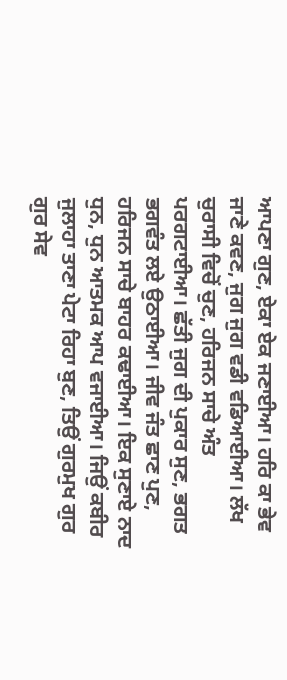ਆਪਣਾ ਗੁਣ, ਏਕਾ ਏਕ ਜਣਾਈਆ। ਹਰਿ ਕਾ ਭੇਵ ਜਾਣੇ ਕਵਣ, ਜੁਗ ਜੁਗ ਵਡੀ ਵਡਿਆਈਆ। ਲੱਖ ਚੁਰਾਸੀ ਵਿਚੋਂ ਚੁਣ, ਹਰਿਜਨ ਸਾਚੇ ਅੰਤ ਪਰਗਟਾਈਆ। ਛੱਤੀ ਜੁਗ ਦੀ ਪੁਕਾਰ ਸੁਣ, ਭਗਤ ਭਗਵੰਤ ਲਏ ਉਠਾਈਆ। ਜੀਵ ਜੰਤ ਛਾਣ ਪੁਣ, ਹਰਿਜਨ ਸਾਚੇ ਬਾਹਰ ਕਢਾਈਆ। ਇਕ ਸੁਣਾਏ ਨਾਦ ਧੁਨ, ਧੁਨ ਆਤਮਕ ਆਪ ਵਜਾਈਆ। ਜਿਉਂ ਕਬੀਰ ਜੁਲਾਹਾ ਤਾਣਾ ਪੇਟਾ ਰਿਹਾ ਬੁਣ, ਤਿਉਂ ਗੁਰਮੁਖ ਗੁਰ ਗੁਰ ਸੇਵ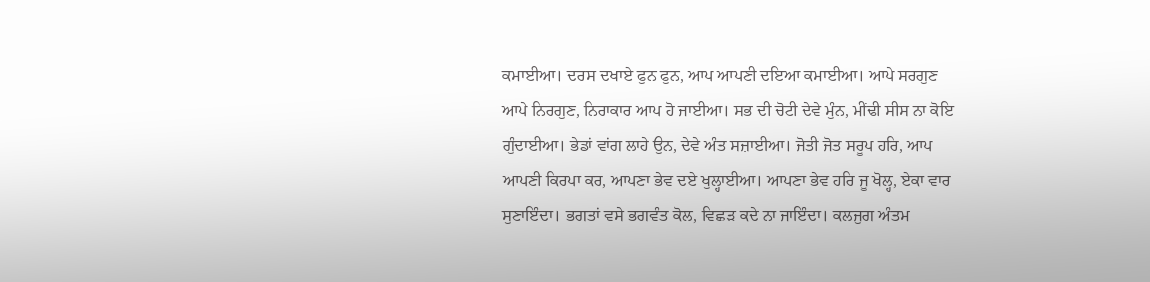ਕਮਾਈਆ। ਦਰਸ ਦਖਾਏ ਫੁਨ ਫੁਨ, ਆਪ ਆਪਣੀ ਦਇਆ ਕਮਾਈਆ। ਆਪੇ ਸਰਗੁਣ ਆਪੇ ਨਿਰਗੁਣ, ਨਿਰਾਕਾਰ ਆਪ ਹੋ ਜਾਈਆ। ਸਭ ਦੀ ਚੋਟੀ ਦੇਵੇ ਮੁੰਨ, ਮੀਂਢੀ ਸੀਸ ਨਾ ਕੋਇ ਗੁੰਦਾਈਆ। ਭੇਡਾਂ ਵਾਂਗ ਲਾਹੇ ਉਨ, ਦੇਵੇ ਅੰਤ ਸਜ਼ਾਈਆ। ਜੋਤੀ ਜੋਤ ਸਰੂਪ ਹਰਿ, ਆਪ ਆਪਣੀ ਕਿਰਪਾ ਕਰ, ਆਪਣਾ ਭੇਵ ਦਏ ਖੁਲ੍ਹਾਈਆ। ਆਪਣਾ ਭੇਵ ਹਰਿ ਜੂ ਖੋਲ੍ਹ, ਏਕਾ ਵਾਰ ਸੁਣਾਇੰਦਾ। ਭਗਤਾਂ ਵਸੇ ਭਗਵੰਤ ਕੋਲ, ਵਿਛੜ ਕਦੇ ਨਾ ਜਾਇੰਦਾ। ਕਲਜੁਗ ਅੰਤਮ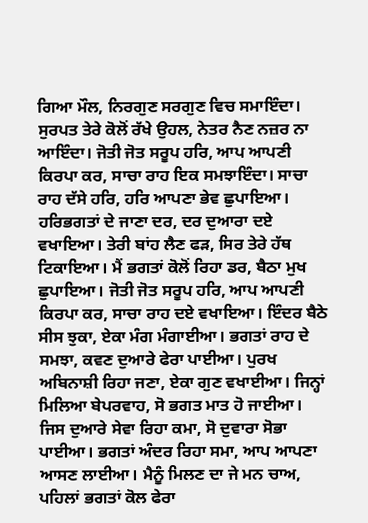ਗਿਆ ਮੌਲ, ਨਿਰਗੁਣ ਸਰਗੁਣ ਵਿਚ ਸਮਾਇੰਦਾ। ਸੁਰਪਤ ਤੇਰੇ ਕੋਲੋਂ ਰੱਖੇ ਉਹਲ, ਨੇਤਰ ਨੈਣ ਨਜ਼ਰ ਨਾ ਆਇੰਦਾ। ਜੋਤੀ ਜੋਤ ਸਰੂਪ ਹਰਿ, ਆਪ ਆਪਣੀ ਕਿਰਪਾ ਕਰ, ਸਾਚਾ ਰਾਹ ਇਕ ਸਮਝਾਇੰਦਾ। ਸਾਚਾ ਰਾਹ ਦੱਸੇ ਹਰਿ, ਹਰਿ ਆਪਣਾ ਭੇਵ ਛੁਪਾਇਆ। ਹਰਿਭਗਤਾਂ ਦੇ ਜਾਣਾ ਦਰ, ਦਰ ਦੁਆਰਾ ਦਏ ਵਖਾਇਆ। ਤੇਰੀ ਬਾਂਹ ਲੈਣ ਫੜ, ਸਿਰ ਤੇਰੇ ਹੱਥ ਟਿਕਾਇਆ। ਮੈਂ ਭਗਤਾਂ ਕੋਲੋਂ ਰਿਹਾ ਡਰ, ਬੈਠਾ ਮੁਖ ਛੁਪਾਇਆ। ਜੋਤੀ ਜੋਤ ਸਰੂਪ ਹਰਿ, ਆਪ ਆਪਣੀ ਕਿਰਪਾ ਕਰ, ਸਾਚਾ ਰਾਹ ਦਏ ਵਖਾਇਆ। ਇੰਦਰ ਬੈਠੇ ਸੀਸ ਝੁਕਾ, ਏਕਾ ਮੰਗ ਮੰਗਾਈਆ। ਭਗਤਾਂ ਰਾਹ ਦੇ ਸਮਝਾ, ਕਵਣ ਦੁਆਰੇ ਫੇਰਾ ਪਾਈਆ। ਪੁਰਖ ਅਬਿਨਾਸ਼ੀ ਰਿਹਾ ਜਣਾ, ਏਕਾ ਗੁਣ ਵਖਾਈਆ। ਜਿਨ੍ਹਾਂ ਮਿਲਿਆ ਬੇਪਰਵਾਹ, ਸੋ ਭਗਤ ਮਾਤ ਹੋ ਜਾਈਆ। ਜਿਸ ਦੁਆਰੇ ਸੇਵਾ ਰਿਹਾ ਕਮਾ, ਸੋ ਦੁਵਾਰਾ ਸੋਭਾ ਪਾਈਆ। ਭਗਤਾਂ ਅੰਦਰ ਰਿਹਾ ਸਮਾ, ਆਪ ਆਪਣਾ ਆਸਣ ਲਾਈਆ। ਮੈਨੂੰ ਮਿਲਣ ਦਾ ਜੇ ਮਨ ਚਾਅ, ਪਹਿਲਾਂ ਭਗਤਾਂ ਕੋਲ ਫੇਰਾ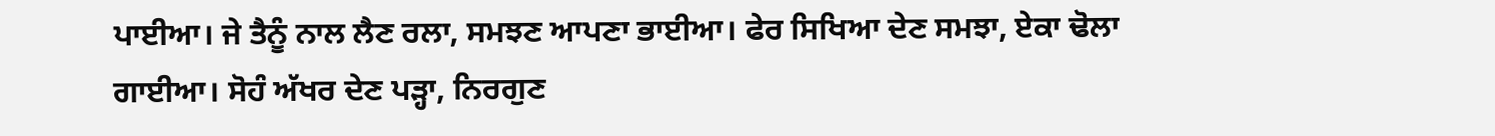ਪਾਈਆ। ਜੇ ਤੈਨੂੰ ਨਾਲ ਲੈਣ ਰਲਾ, ਸਮਝਣ ਆਪਣਾ ਭਾਈਆ। ਫੇਰ ਸਿਖਿਆ ਦੇਣ ਸਮਝਾ, ਏਕਾ ਢੋਲਾ ਗਾਈਆ। ਸੋਹੰ ਅੱਖਰ ਦੇਣ ਪੜ੍ਹਾ, ਨਿਰਗੁਣ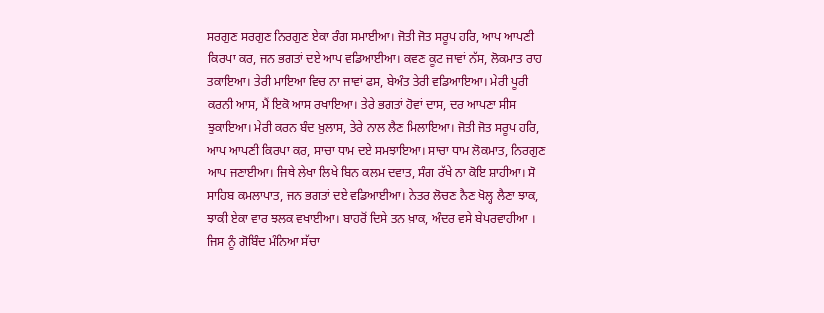ਸਰਗੁਣ ਸਰਗੁਣ ਨਿਰਗੁਣ ਏਕਾ ਰੰਗ ਸਮਾਈਆ। ਜੋਤੀ ਜੋਤ ਸਰੂਪ ਹਰਿ, ਆਪ ਆਪਣੀ ਕਿਰਪਾ ਕਰ, ਜਨ ਭਗਤਾਂ ਦਏ ਆਪ ਵਡਿਆਈਆ। ਕਵਣ ਕੂਟ ਜਾਵਾਂ ਨੱਸ, ਲੋਕਮਾਤ ਰਾਹ ਤਕਾਇਆ। ਤੇਰੀ ਮਾਇਆ ਵਿਚ ਨਾ ਜਾਵਾਂ ਫਸ, ਬੇਅੰਤ ਤੇਰੀ ਵਡਿਆਇਆ। ਮੇਰੀ ਪੂਰੀ ਕਰਨੀ ਆਸ, ਮੈਂ ਇਕੋ ਆਸ ਰਖਾਇਆ। ਤੇਰੇ ਭਗਤਾਂ ਹੋਵਾਂ ਦਾਸ, ਦਰ ਆਪਣਾ ਸੀਸ ਝੁਕਾਇਆ। ਮੇਰੀ ਕਰਨ ਬੰਦ ਖ਼ੁਲਾਸ, ਤੇਰੇ ਨਾਲ ਲੈਣ ਮਿਲਾਇਆ। ਜੋਤੀ ਜੋਤ ਸਰੂਪ ਹਰਿ, ਆਪ ਆਪਣੀ ਕਿਰਪਾ ਕਰ, ਸਾਚਾ ਧਾਮ ਦਏ ਸਮਝਾਇਆ। ਸਾਚਾ ਧਾਮ ਲੋਕਮਾਤ, ਨਿਰਗੁਣ ਆਪ ਜਣਾਈਆ। ਜਿਥੇ ਲੇਖਾ ਲਿਖੇ ਬਿਨ ਕਲਮ ਦਵਾਤ, ਸੰਗ ਰੱਖੇ ਨਾ ਕੋਇ ਸ਼ਾਹੀਆ। ਸੋ ਸਾਹਿਬ ਕਮਲਾਪਾਤ, ਜਨ ਭਗਤਾਂ ਦਏ ਵਡਿਆਈਆ। ਨੇਤਰ ਲੋਚਣ ਨੈਣ ਖੋਲ੍ਹ ਲੈਣਾ ਝਾਕ, ਝਾਕੀ ਏਕਾ ਵਾਰ ਝਲਕ ਵਖਾਈਆ। ਬਾਹਰੋਂ ਦਿਸੇ ਤਨ ਖ਼ਾਕ, ਅੰਦਰ ਵਸੇ ਬੇਪਰਵਾਹੀਆ । ਜਿਸ ਨੂੰ ਗੋਬਿੰਦ ਮੰਨਿਆ ਸੱਚਾ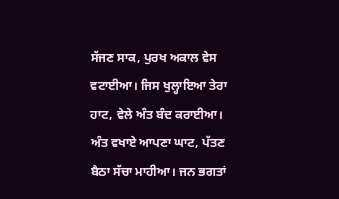ਸੱਜਣ ਸਾਕ, ਪੁਰਖ ਅਕਾਲ ਵੇਸ ਵਟਾਈਆ। ਜਿਸ ਖੁਲ੍ਹਾਇਆ ਤੇਰਾ ਹਾਟ, ਵੇਲੇ ਅੰਤ ਬੰਦ ਕਰਾਈਆ। ਅੰਤ ਵਖਾਏ ਆਪਣਾ ਘਾਟ, ਪੱਤਣ ਬੈਠਾ ਸੱਚਾ ਮਾਹੀਆ। ਜਨ ਭਗਤਾਂ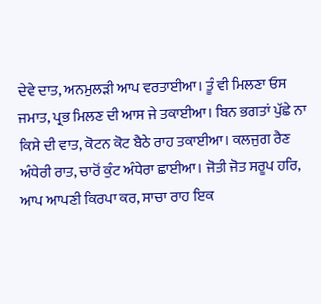ਦੇਵੇ ਦਾਤ, ਅਨਮੁਲੜੀ ਆਪ ਵਰਤਾਈਆ। ਤੂੰ ਵੀ ਮਿਲਣਾ ਓਸ ਜਮਾਤ, ਪ੍ਰਭ ਮਿਲਣ ਦੀ ਆਸ ਜੇ ਤਕਾਈਆ। ਬਿਨ ਭਗਤਾਂ ਪੁੱਛੇ ਨਾ ਕਿਸੇ ਦੀ ਵਾਤ, ਕੋਟਨ ਕੋਟ ਬੈਠੇ ਰਾਹ ਤਕਾਈਆ। ਕਲਜੁਗ ਰੈਣ ਅੰਧੇਰੀ ਰਾਤ, ਚਾਰੋਂ ਕੁੰਟ ਅੰਧੇਰਾ ਛਾਈਆ। ਜੋਤੀ ਜੋਤ ਸਰੂਪ ਹਰਿ, ਆਪ ਆਪਣੀ ਕਿਰਪਾ ਕਰ, ਸਾਚਾ ਰਾਹ ਇਕ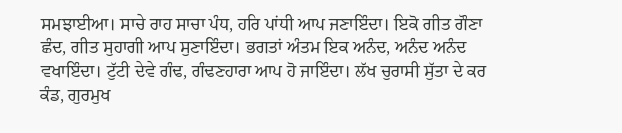ਸਮਝਾਈਆ। ਸਾਚੇ ਰਾਹ ਸਾਚਾ ਪੰਧ, ਹਰਿ ਪਾਂਧੀ ਆਪ ਜਣਾਇੰਦਾ। ਇਕੋ ਗੀਤ ਗੌਣਾ ਛੰਦ, ਗੀਤ ਸੁਹਾਗੀ ਆਪ ਸੁਣਾਇੰਦਾ। ਭਗਤਾਂ ਅੰਤਮ ਇਕ ਅਨੰਦ, ਅਨੰਦ ਅਨੰਦ ਵਖਾਇੰਦਾ। ਟੁੱਟੀ ਦੇਵੇ ਗੰਢ, ਗੰਢਣਹਾਰਾ ਆਪ ਹੋ ਜਾਇੰਦਾ। ਲੱਖ ਚੁਰਾਸੀ ਸੁੱਤਾ ਦੇ ਕਰ ਕੰਡ, ਗੁਰਮੁਖ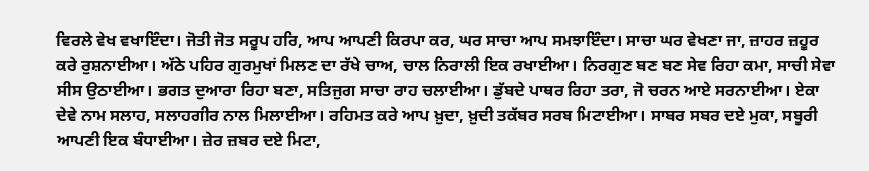ਵਿਰਲੇ ਵੇਖ ਵਖਾਇੰਦਾ। ਜੋਤੀ ਜੋਤ ਸਰੂਪ ਹਰਿ, ਆਪ ਆਪਣੀ ਕਿਰਪਾ ਕਰ, ਘਰ ਸਾਚਾ ਆਪ ਸਮਝਾਇੰਦਾ। ਸਾਚਾ ਘਰ ਵੇਖਣਾ ਜਾ, ਜ਼ਾਹਰ ਜ਼ਹੂਰ ਕਰੇ ਰੁਸ਼ਨਾਈਆ। ਅੱਠੇ ਪਹਿਰ ਗੁਰਮੁਖਾਂ ਮਿਲਣ ਦਾ ਰੱਖੇ ਚਾਅ, ਚਾਲ ਨਿਰਾਲੀ ਇਕ ਰਖਾਈਆ। ਨਿਰਗੁਣ ਬਣ ਬਣ ਸੇਵ ਰਿਹਾ ਕਮਾ, ਸਾਚੀ ਸੇਵਾ ਸੀਸ ਉਠਾਈਆ। ਭਗਤ ਦੁਆਰਾ ਰਿਹਾ ਬਣਾ, ਸਤਿਜੁਗ ਸਾਚਾ ਰਾਹ ਚਲਾਈਆ। ਡੁੱਬਦੇ ਪਾਥਰ ਰਿਹਾ ਤਰਾ, ਜੋ ਚਰਨ ਆਏ ਸਰਨਾਈਆ। ਏਕਾ ਦੇਵੇ ਨਾਮ ਸਲਾਹ, ਸਲਾਹਗੀਰ ਨਾਲ ਮਿਲਾਈਆ। ਰਹਿਮਤ ਕਰੇ ਆਪ ਖ਼ੁਦਾ, ਖ਼ੁਦੀ ਤਕੱਬਰ ਸਰਬ ਮਿਟਾਈਆ। ਸਾਬਰ ਸਬਰ ਦਏ ਮੁਕਾ, ਸਬੂਰੀ ਆਪਣੀ ਇਕ ਬੰਧਾਈਆ। ਜ਼ੇਰ ਜ਼ਬਰ ਦਏ ਮਿਟਾ,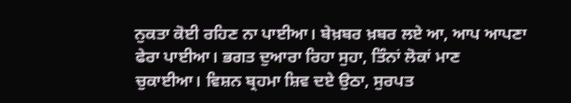ਨੁਕਤਾ ਕੋਈ ਰਹਿਣ ਨਾ ਪਾਈਆ। ਬੇਖ਼ਬਰ ਖ਼ਬਰ ਲਏ ਆ, ਆਪ ਆਪਣਾ ਫੇਰਾ ਪਾਈਆ। ਭਗਤ ਦੁਆਰਾ ਰਿਹਾ ਸੁਹਾ, ਤਿੰਨਾਂ ਲੋਕਾਂ ਮਾਣ ਚੁਕਾਈਆ। ਵਿਸ਼ਨ ਬ੍ਰਹਮਾ ਸ਼ਿਵ ਦਏ ਉਠਾ, ਸੁਰਪਤ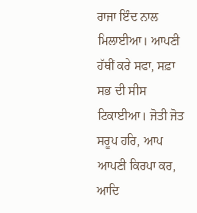ਰਾਜਾ ਇੰਦ ਨਾਲ ਮਿਲਾਈਆ। ਆਪਣੀ ਹੱਥੀਂ ਕਰੇ ਸਫਾ, ਸਫ਼ਾ ਸਭ ਦੀ ਸੀਸ ਟਿਕਾਈਆ। ਜੋਤੀ ਜੋਤ ਸਰੂਪ ਹਰਿ, ਆਪ ਆਪਣੀ ਕਿਰਪਾ ਕਰ, ਆਦਿ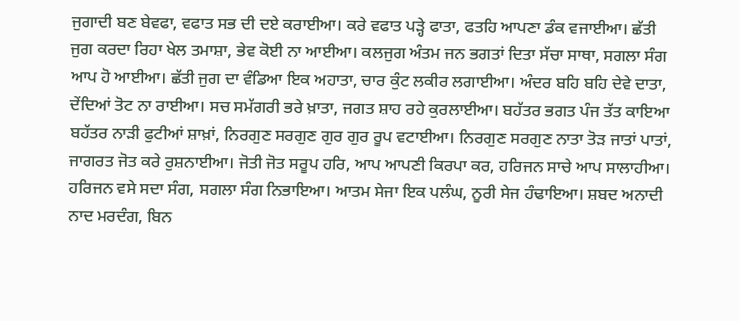ਜੁਗਾਦੀ ਬਣ ਬੇਵਫਾ, ਵਫਾਤ ਸਭ ਦੀ ਦਏ ਕਰਾਈਆ। ਕਰੇ ਵਫਾਤ ਪੜ੍ਹੇ ਫਾਤਾ, ਫਤਹਿ ਆਪਣਾ ਡੰਕ ਵਜਾਈਆ। ਛੱਤੀ ਜੁਗ ਕਰਦਾ ਰਿਹਾ ਖੇਲ ਤਮਾਸ਼ਾ, ਭੇਵ ਕੋਈ ਨਾ ਆਈਆ। ਕਲਜੁਗ ਅੰਤਮ ਜਨ ਭਗਤਾਂ ਦਿਤਾ ਸੱਚਾ ਸਾਥਾ, ਸਗਲਾ ਸੰਗ ਆਪ ਹੋ ਆਈਆ। ਛੱਤੀ ਜੁਗ ਦਾ ਵੰਡਿਆ ਇਕ ਅਹਾਤਾ, ਚਾਰ ਕੁੰਟ ਲਕੀਰ ਲਗਾਈਆ। ਅੰਦਰ ਬਹਿ ਬਹਿ ਦੇਵੇ ਦਾਤਾ, ਦੇਂਦਿਆਂ ਤੋਟ ਨਾ ਰਾਈਆ। ਸਚ ਸਮੱਗਰੀ ਭਰੇ ਖ਼ਾਤਾ, ਜਗਤ ਸ਼ਾਹ ਰਹੇ ਕੁਰਲਾਈਆ। ਬਹੱਤਰ ਭਗਤ ਪੰਜ ਤੱਤ ਕਾਇਆ ਬਹੱਤਰ ਨਾੜੀ ਫੁਟੀਆਂ ਸ਼ਾਖ਼ਾਂ, ਨਿਰਗੁਣ ਸਰਗੁਣ ਗੁਰ ਗੁਰ ਰੂਪ ਵਟਾਈਆ। ਨਿਰਗੁਣ ਸਰਗੁਣ ਨਾਤਾ ਤੋੜ ਜਾਤਾਂ ਪਾਤਾਂ, ਜਾਗਰਤ ਜੋਤ ਕਰੇ ਰੁਸ਼ਨਾਈਆ। ਜੋਤੀ ਜੋਤ ਸਰੂਪ ਹਰਿ, ਆਪ ਆਪਣੀ ਕਿਰਪਾ ਕਰ, ਹਰਿਜਨ ਸਾਚੇ ਆਪ ਸਾਲਾਹੀਆ। ਹਰਿਜਨ ਵਸੇ ਸਦਾ ਸੰਗ, ਸਗਲਾ ਸੰਗ ਨਿਭਾਇਆ। ਆਤਮ ਸੇਜਾ ਇਕ ਪਲੰਘ, ਨੂਰੀ ਸੇਜ ਹੰਢਾਇਆ। ਸ਼ਬਦ ਅਨਾਦੀ ਨਾਦ ਮਰਦੰਗ, ਬਿਨ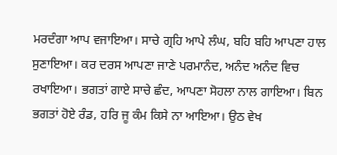ਮਰਦੰਗਾ ਆਪ ਵਜਾਇਆ। ਸਾਚੇ ਗ੍ਰਹਿ ਆਪੇ ਲੰਘ, ਬਹਿ ਬਹਿ ਆਪਣਾ ਹਾਲ ਸੁਣਾਇਆ। ਕਰ ਦਰਸ ਆਪਣਾ ਜਾਣੇ ਪਰਮਾਨੰਦ, ਅਨੰਦ ਅਨੰਦ ਵਿਚ ਰਖਾਇਆ। ਭਗਤਾਂ ਗਾਏ ਸਾਚੇ ਛੰਦ, ਆਪਣਾ ਸੋਹਲਾ ਨਾਲ ਗਾਇਆ। ਬਿਨ ਭਗਤਾਂ ਹੋਏ ਰੰਡ, ਹਰਿ ਜੂ ਕੰਮ ਕਿਸੇ ਨਾ ਆਇਆ। ਉਠ ਵੇਖ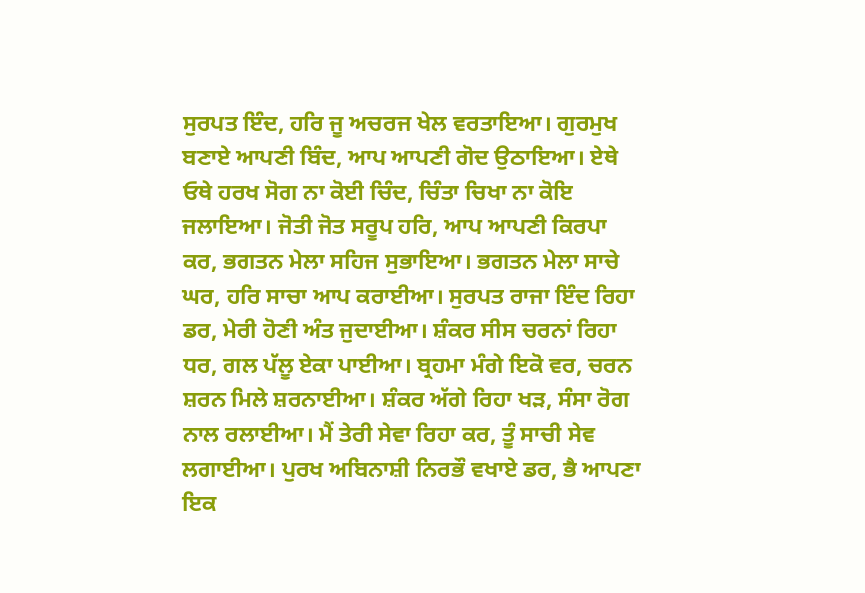ਸੁਰਪਤ ਇੰਦ, ਹਰਿ ਜੂ ਅਚਰਜ ਖੇਲ ਵਰਤਾਇਆ। ਗੁਰਮੁਖ ਬਣਾਏ ਆਪਣੀ ਬਿੰਦ, ਆਪ ਆਪਣੀ ਗੋਦ ਉਠਾਇਆ। ਏਥੇ ਓਥੇ ਹਰਖ ਸੋਗ ਨਾ ਕੋਈ ਚਿੰਦ, ਚਿੰਤਾ ਚਿਖਾ ਨਾ ਕੋਇ ਜਲਾਇਆ। ਜੋਤੀ ਜੋਤ ਸਰੂਪ ਹਰਿ, ਆਪ ਆਪਣੀ ਕਿਰਪਾ ਕਰ, ਭਗਤਨ ਮੇਲਾ ਸਹਿਜ ਸੁਭਾਇਆ। ਭਗਤਨ ਮੇਲਾ ਸਾਚੇ ਘਰ, ਹਰਿ ਸਾਚਾ ਆਪ ਕਰਾਈਆ। ਸੁਰਪਤ ਰਾਜਾ ਇੰਦ ਰਿਹਾ ਡਰ, ਮੇਰੀ ਹੋਣੀ ਅੰਤ ਜੁਦਾਈਆ। ਸ਼ੰਕਰ ਸੀਸ ਚਰਨਾਂ ਰਿਹਾ ਧਰ, ਗਲ ਪੱਲੂ ਏਕਾ ਪਾਈਆ। ਬ੍ਰਹਮਾ ਮੰਗੇ ਇਕੋ ਵਰ, ਚਰਨ ਸ਼ਰਨ ਮਿਲੇ ਸ਼ਰਨਾਈਆ। ਸ਼ੰਕਰ ਅੱਗੇ ਰਿਹਾ ਖੜ, ਸੰਸਾ ਰੋਗ ਨਾਲ ਰਲਾਈਆ। ਮੈਂ ਤੇਰੀ ਸੇਵਾ ਰਿਹਾ ਕਰ, ਤੂੰ ਸਾਚੀ ਸੇਵ ਲਗਾਈਆ। ਪੁਰਖ ਅਬਿਨਾਸ਼ੀ ਨਿਰਭੌ ਵਖਾਏ ਡਰ, ਭੈ ਆਪਣਾ ਇਕ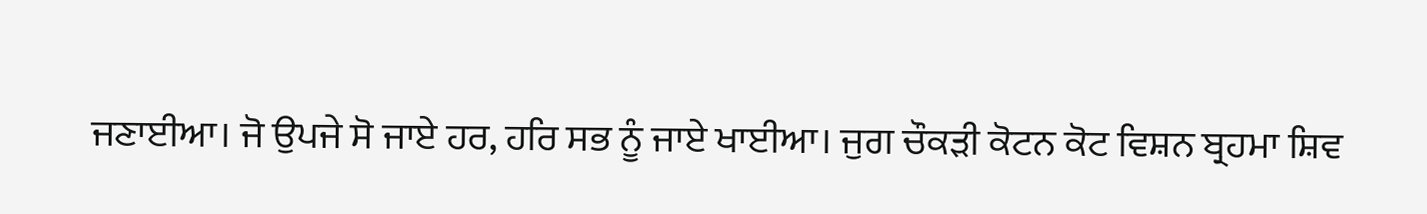ਜਣਾਈਆ। ਜੋ ਉਪਜੇ ਸੋ ਜਾਏ ਹਰ, ਹਰਿ ਸਭ ਨੂੰ ਜਾਏ ਖਾਈਆ। ਜੁਗ ਚੌਕੜੀ ਕੋਟਨ ਕੋਟ ਵਿਸ਼ਨ ਬ੍ਰਹਮਾ ਸ਼ਿਵ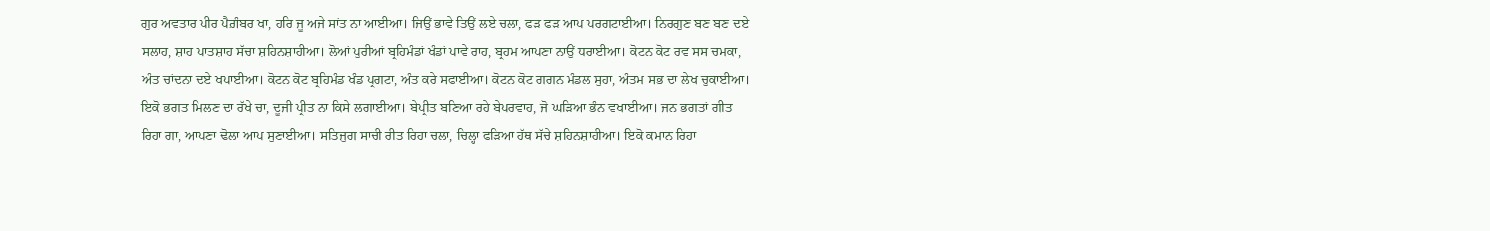ਗੁਰ ਅਵਤਾਰ ਪੀਰ ਪੈਗ਼ੰਬਰ ਖਾ, ਹਰਿ ਜੂ ਅਜੇ ਸਾਂਤ ਨਾ ਆਈਆ। ਜਿਉਂ ਭਾਵੇ ਤਿਉਂ ਲਏ ਚਲਾ, ਫੜ ਫੜ ਆਪ ਪਰਗਟਾਈਆ। ਨਿਰਗੁਣ ਬਣ ਬਣ ਦਏ ਸਲਾਹ, ਸ਼ਾਹ ਪਾਤਸ਼ਾਹ ਸੱਚਾ ਸ਼ਹਿਨਸ਼ਾਹੀਆ। ਲੋਆਂ ਪੁਰੀਆਂ ਬ੍ਰਹਿਮੰਡਾਂ ਖੰਡਾਂ ਪਾਵੇ ਰਾਹ, ਬ੍ਰਹਮ ਆਪਣਾ ਨਾਉਂ ਧਰਾਈਆ। ਕੋਟਨ ਕੋਟ ਰਵ ਸਸ ਚਮਕਾ, ਅੰਤ ਚਾਂਦਨਾ ਦਏ ਖਪਾਈਆ। ਕੋਟਨ ਕੋਟ ਬ੍ਰਹਿਮੰਡ ਖੰਡ ਪ੍ਰਗਟਾ, ਅੰਤ ਕਰੇ ਸਫਾਈਆ। ਕੋਟਨ ਕੋਟ ਗਗਨ ਮੰਡਲ ਸੁਹਾ, ਅੰਤਮ ਸਭ ਦਾ ਲੇਖ ਚੁਕਾਈਆ। ਇਕੋ ਭਗਤ ਮਿਲਣ ਦਾ ਰੱਖੇ ਚਾ, ਦੂਜੀ ਪ੍ਰੀਤ ਨਾ ਕਿਸੇ ਲਗਾਈਆ। ਬੇਪ੍ਰੀਤ ਬਣਿਆ ਰਹੇ ਬੇਪਰਵਾਹ, ਜੋ ਘੜਿਆ ਭੰਨ ਵਖਾਈਆ। ਜਨ ਭਗਤਾਂ ਗੀਤ ਰਿਹਾ ਗਾ, ਆਪਣਾ ਢੋਲਾ ਆਪ ਸੁਣਾਈਆ। ਸਤਿਜੁਗ ਸਾਚੀ ਰੀਤ ਰਿਹਾ ਚਲਾ, ਚਿਲ੍ਹਾ ਫੜਿਆ ਹੱਥ ਸੱਚੇ ਸ਼ਹਿਨਸ਼ਾਹੀਆ। ਇਕੋ ਕਮਾਨ ਰਿਹਾ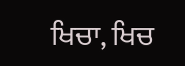ਖਿਚਾ, ਖਿਚ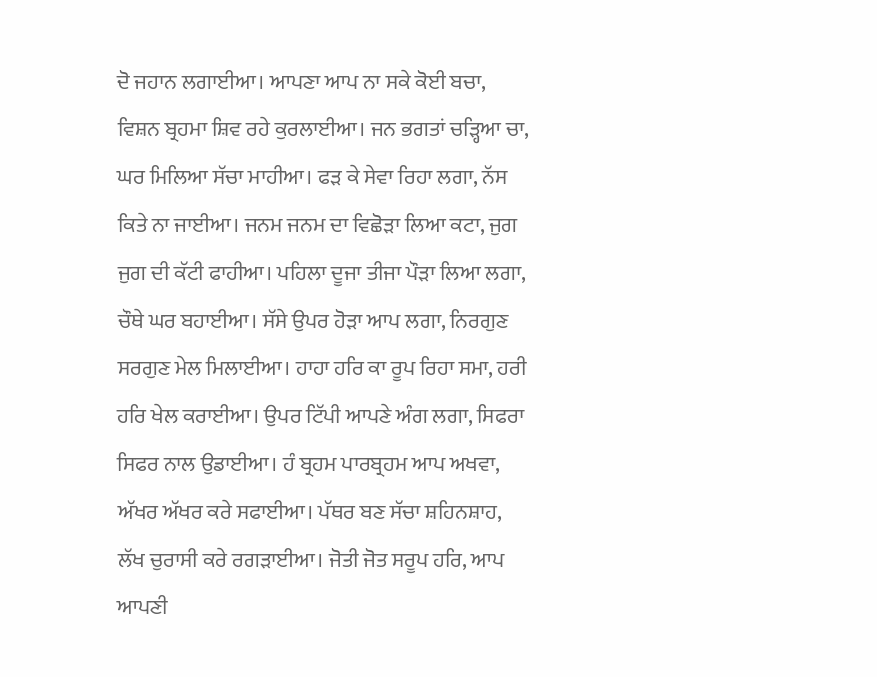ਦੋ ਜਹਾਨ ਲਗਾਈਆ। ਆਪਣਾ ਆਪ ਨਾ ਸਕੇ ਕੋਈ ਬਚਾ, ਵਿਸ਼ਨ ਬ੍ਰਹਮਾ ਸ਼ਿਵ ਰਹੇ ਕੁਰਲਾਈਆ। ਜਨ ਭਗਤਾਂ ਚੜ੍ਹਿਆ ਚਾ, ਘਰ ਮਿਲਿਆ ਸੱਚਾ ਮਾਹੀਆ। ਫੜ ਕੇ ਸੇਵਾ ਰਿਹਾ ਲਗਾ, ਨੱਸ ਕਿਤੇ ਨਾ ਜਾਈਆ। ਜਨਮ ਜਨਮ ਦਾ ਵਿਛੋੜਾ ਲਿਆ ਕਟਾ, ਜੁਗ ਜੁਗ ਦੀ ਕੱਟੀ ਫਾਹੀਆ। ਪਹਿਲਾ ਦੂਜਾ ਤੀਜਾ ਪੌੜਾ ਲਿਆ ਲਗਾ, ਚੌਥੇ ਘਰ ਬਹਾਈਆ। ਸੱਸੇ ਉਪਰ ਹੋੜਾ ਆਪ ਲਗਾ, ਨਿਰਗੁਣ ਸਰਗੁਣ ਮੇਲ ਮਿਲਾਈਆ। ਹਾਹਾ ਹਰਿ ਕਾ ਰੂਪ ਰਿਹਾ ਸਮਾ, ਹਰੀ ਹਰਿ ਖੇਲ ਕਰਾਈਆ। ਉਪਰ ਟਿੱਪੀ ਆਪਣੇ ਅੰਗ ਲਗਾ, ਸਿਫਰਾ ਸਿਫਰ ਨਾਲ ਉਡਾਈਆ। ਹੰ ਬ੍ਰਹਮ ਪਾਰਬ੍ਰਹਮ ਆਪ ਅਖਵਾ, ਅੱਖਰ ਅੱਖਰ ਕਰੇ ਸਫਾਈਆ। ਪੱਥਰ ਬਣ ਸੱਚਾ ਸ਼ਹਿਨਸ਼ਾਹ, ਲੱਖ ਚੁਰਾਸੀ ਕਰੇ ਰਗੜਾਈਆ। ਜੋਤੀ ਜੋਤ ਸਰੂਪ ਹਰਿ, ਆਪ ਆਪਣੀ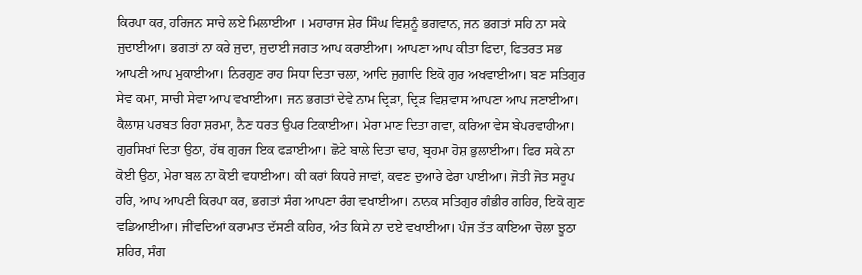ਕਿਰਪਾ ਕਰ, ਹਰਿਜਨ ਸਾਚੇ ਲਏ ਮਿਲਾਈਆ । ਮਹਾਰਾਜ ਸ਼ੇਰ ਸਿੰਘ ਵਿਸ਼ਨੂੰ ਭਗਵਾਨ, ਜਨ ਭਗਤਾਂ ਸਹਿ ਨਾ ਸਕੇ ਜੁਦਾਈਆ। ਭਗਤਾਂ ਨਾ ਕਰੇ ਜੁਦਾ, ਜੁਦਾਈ ਜਗਤ ਆਪ ਕਰਾਈਆ। ਆਪਣਾ ਆਪ ਕੀਤਾ ਫਿਦਾ, ਫਿਤਰਤ ਸਭ ਆਪਣੀ ਆਪ ਮੁਕਾਈਆ। ਨਿਰਗੁਣ ਰਾਹ ਸਿਧਾ ਦਿਤਾ ਚਲਾ, ਆਦਿ ਜੁਗਾਦਿ ਇਕੋ ਗੁਰ ਅਖਵਾਈਆ। ਬਣ ਸਤਿਗੁਰ ਸੇਵ ਕਮਾ, ਸਾਚੀ ਸੇਵਾ ਆਪ ਵਖਾਈਆ। ਜਨ ਭਗਤਾਂ ਦੇਵੇ ਨਾਮ ਦ੍ਰਿੜਾ, ਦ੍ਰਿੜ ਵਿਸ਼ਵਾਸ ਆਪਣਾ ਆਪ ਜਣਾਈਆ। ਕੈਲਾਸ਼ ਪਰਬਤ ਰਿਹਾ ਸ਼ਰਮਾ, ਨੈਣ ਧਰਤ ਉਪਰ ਟਿਕਾਈਆ। ਮੇਰਾ ਮਾਣ ਦਿਤਾ ਗਵਾ, ਕਰਿਆ ਵੇਸ ਬੇਪਰਵਾਹੀਆ। ਗੁਰਸਿਖਾਂ ਦਿਤਾ ਉਠਾ, ਹੱਥ ਗੁਰਜ ਇਕ ਫੜਾਈਆ। ਛੋਟੇ ਬਾਲੇ ਦਿਤਾ ਢਾਹ, ਬ੍ਰਹਮਾ ਹੋਸ਼ ਭੁਲਾਈਆ। ਫਿਰ ਸਕੇ ਨਾ ਕੋਈ ਉਠਾ, ਮੇਰਾ ਬਲ ਨਾ ਕੋਈ ਵਧਾਈਆ। ਕੀ ਕਰਾਂ ਕਿਧਰੇ ਜਾਵਾਂ, ਕਵਣ ਦੁਆਰੇ ਫੇਰਾ ਪਾਈਆ। ਜੋਤੀ ਜੋਤ ਸਰੂਪ ਹਰਿ, ਆਪ ਆਪਣੀ ਕਿਰਪਾ ਕਰ, ਭਗਤਾਂ ਸੰਗ ਆਪਣਾ ਰੰਗ ਵਖਾਈਆ। ਨਾਨਕ ਸਤਿਗੁਰ ਗੰਭੀਰ ਗਹਿਰ, ਇਕੋ ਗੁਣ ਵਡਿਆਈਆ। ਜੀਂਵਦਿਆਂ ਕਰਾਮਾਤ ਦੱਸਣੀ ਕਹਿਰ, ਅੰਤ ਕਿਸੇ ਨਾ ਦਏ ਵਖਾਈਆ। ਪੰਜ ਤੱਤ ਕਾਇਆ ਚੋਲਾ ਝੂਠਾ ਸ਼ਹਿਰ, ਸੰਗ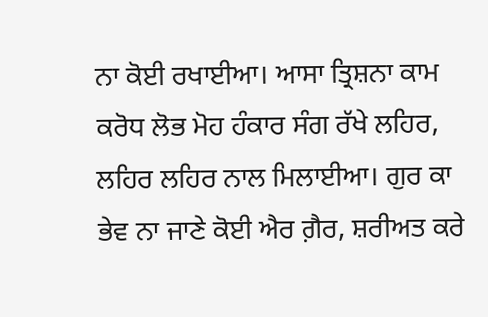ਨਾ ਕੋਈ ਰਖਾਈਆ। ਆਸਾ ਤ੍ਰਿਸ਼ਨਾ ਕਾਮ ਕਰੋਧ ਲੋਭ ਮੋਹ ਹੰਕਾਰ ਸੰਗ ਰੱਖੇ ਲਹਿਰ, ਲਹਿਰ ਲਹਿਰ ਨਾਲ ਮਿਲਾਈਆ। ਗੁਰ ਕਾ ਭੇਵ ਨਾ ਜਾਣੇ ਕੋਈ ਐਰ ਗ਼ੈਰ, ਸ਼ਰੀਅਤ ਕਰੇ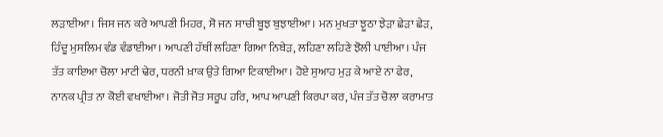ਲੜਾਈਆ। ਜਿਸ ਜਨ ਕਰੇ ਆਪਣੀ ਮਿਹਰ, ਸੋ ਜਨ ਸਾਚੀ ਬੂਝ ਬੁਝਾਈਆ। ਮਨ ਮੁਖਤਾ ਝੂਠਾ ਝੇੜਾ ਛੇੜਾ ਛੇੜ, ਹਿੰਦੂ ਮੁਸਲਿਮ ਵੰਡ ਵੰਡਾਈਆ। ਆਪਣੀ ਹੱਥੀਂ ਲਹਿਣਾ ਗਿਆ ਨਿਬੇੜ, ਲਹਿਣਾ ਲਹਿਣੇ ਝੋਲੀ ਪਾਈਆ। ਪੰਜ ਤੱਤ ਕਾਇਆ ਚੋਲਾ ਮਾਟੀ ਢੇਰ, ਧਰਨੀ ਖ਼ਾਕ ਉਤੇ ਗਿਆ ਟਿਕਾਈਆ। ਹੋਏ ਸੁਆਹ ਮੁੜ ਕੇ ਆਏ ਨਾ ਫੇਰ, ਨਾਨਕ ਪ੍ਰੀਤ ਨਾ ਕੋਈ ਵਖਾਈਆ। ਜੋਤੀ ਜੋਤ ਸਰੂਪ ਹਰਿ, ਆਪ ਆਪਣੀ ਕਿਰਪਾ ਕਰ, ਪੰਜ ਤੱਤ ਚੋਲਾ ਕਰਾਮਾਤ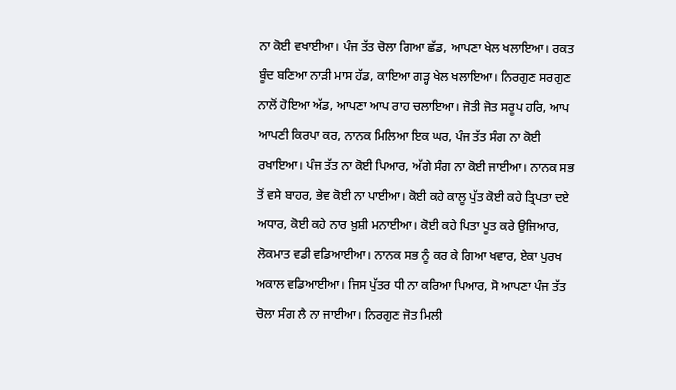ਨਾ ਕੋਈ ਵਖਾਈਆ। ਪੰਜ ਤੱਤ ਚੋਲਾ ਗਿਆ ਛੱਡ, ਆਪਣਾ ਖੇਲ ਖਲਾਇਆ। ਰਕਤ ਬੂੰਦ ਬਣਿਆ ਨਾੜੀ ਮਾਸ ਹੱਡ, ਕਾਇਆ ਗੜ੍ਹ ਖੇਲ ਖਲਾਇਆ। ਨਿਰਗੁਣ ਸਰਗੁਣ ਨਾਲੋਂ ਹੋਇਆ ਅੱਡ, ਆਪਣਾ ਆਪ ਰਾਹ ਚਲਾਇਆ। ਜੋਤੀ ਜੋਤ ਸਰੂਪ ਹਰਿ, ਆਪ ਆਪਣੀ ਕਿਰਪਾ ਕਰ, ਨਾਨਕ ਮਿਲਿਆ ਇਕ ਘਰ, ਪੰਜ ਤੱਤ ਸੰਗ ਨਾ ਕੋਈ ਰਖਾਇਆ। ਪੰਜ ਤੱਤ ਨਾ ਕੋਈ ਪਿਆਰ, ਅੱਗੇ ਸੰਗ ਨਾ ਕੋਈ ਜਾਈਆ। ਨਾਨਕ ਸਭ ਤੋਂ ਵਸੇ ਬਾਹਰ, ਭੇਵ ਕੋਈ ਨਾ ਪਾਈਆ। ਕੋਈ ਕਹੇ ਕਾਲੂ ਪੁੱਤ ਕੋਈ ਕਹੇ ਤ੍ਰਿਪਤਾ ਦਏ ਅਧਾਰ, ਕੋਈ ਕਹੇ ਨਾਰ ਖ਼ੁਸ਼ੀ ਮਨਾਈਆ। ਕੋਈ ਕਹੇ ਪਿਤਾ ਪੂਤ ਕਰੇ ਉਜਿਆਰ, ਲੋਕਮਾਤ ਵਡੀ ਵਡਿਆਈਆ। ਨਾਨਕ ਸਭ ਨੂੰ ਕਰ ਕੇ ਗਿਆ ਖਵਾਰ, ਏਕਾ ਪੁਰਖ ਅਕਾਲ ਵਡਿਆਈਆ। ਜਿਸ ਪੁੱਤਰ ਧੀ ਨਾ ਕਰਿਆ ਪਿਆਰ, ਸੋ ਆਪਣਾ ਪੰਜ ਤੱਤ ਚੋਲਾ ਸੰਗ ਲੈ ਨਾ ਜਾਈਆ। ਨਿਰਗੁਣ ਜੋਤ ਮਿਲੀ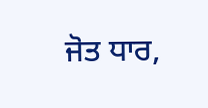ਜੋਤ ਧਾਰ,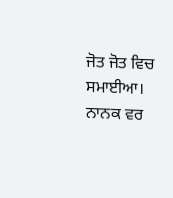ਜੋਤ ਜੋਤ ਵਿਚ ਸਮਾਈਆ। ਨਾਨਕ ਵਰ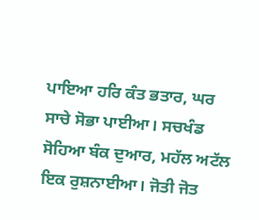ਪਾਇਆ ਹਰਿ ਕੰਤ ਭਤਾਰ, ਘਰ ਸਾਚੇ ਸੋਭਾ ਪਾਈਆ। ਸਚਖੰਡ ਸੋਹਿਆ ਬੰਕ ਦੁਆਰ, ਮਹੱਲ ਅਟੱਲ ਇਕ ਰੁਸ਼ਨਾਈਆ। ਜੋਤੀ ਜੋਤ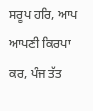ਸਰੂਪ ਹਰਿ, ਆਪ ਆਪਣੀ ਕਿਰਪਾ ਕਰ, ਪੰਜ ਤੱਤ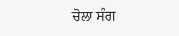ਚੋਲਾ ਸੰਗ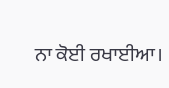ਨਾ ਕੋਈ ਰਖਾਈਆ।